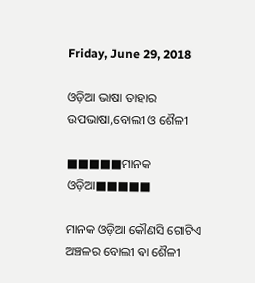Friday, June 29, 2018

ଓଡ଼ିଆ ଭାଷା ତାହାର ଉପଭାଷା,ବୋଲୀ ଓ ଶୈଳୀ

■■■■■ମାନକ ଓଡ଼ିଆ■■■■■

ମାନକ ଓଡ଼ିଆ କୌଣସି ଗୋଟିଏ ଅଞ୍ଚଳର ବୋଲୀ ଵା ଶୈଳୀ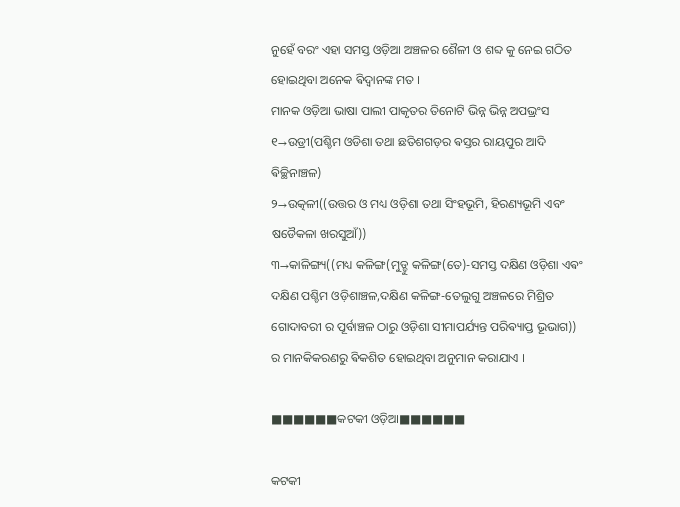ନୁହେଁ ବରଂ ଏହା ସମସ୍ତ ଓଡ଼ିଆ ଅଞ୍ଚଳର ଶୈଳୀ ଓ ଶବ୍ଦ କୁ ନେଇ ଗଠିତ ହୋଇଥିବା ଅନେକ ଵିଦ୍ଵାନଙ୍କ ମତ ।
ମାନକ ଓଡ଼ିଆ ଭାଷା ପାଲୀ ପାକୃତର ତିନୋଟି ଭିନ୍ନ ଭିନ୍ନ ଅପଭ୍ରଂସ
୧→ଉଡ୍ରୀ(ପଶ୍ଚିମ ଓଡିଶା ତଥା ଛତିଶଗଡ଼ର ଵସ୍ତର ରାୟପୁର ଆଦି ଵିଚ୍ଛିନାଞ୍ଚଳ)
୨→ଉତ୍କଳୀ((ଉତ୍ତର ଓ ମଧ୍ୟ ଓଡ଼ିଶା ତଥା ସିଂହଭୂମି, ହିରଣ୍ୟଭୂମି ଏବଂ ଷଡୈକଳା ଖରସୁଆଁ))
୩→କାଳିଙ୍ଗ୍ୟ((ମଧ୍ୟ କଳିଙ୍ଗ(ମୁଡ୍ଡୁ କଳିଙ୍ଗ(ତେ)-ସମସ୍ତ ଦକ୍ଷିଣ ଓଡ଼ିଶା ଏଵଂ ଦକ୍ଷିଣ ପଶ୍ଚିମ ଓଡ଼ିଶାଞ୍ଚଳ,ଦକ୍ଷିଣ କଳିଙ୍ଗ-ତେଲୁଗୁ ଅଞ୍ଚଳରେ ମିଶ୍ରିତ ଗୋଦାବରୀ ର ପୂର୍ବାଞ୍ଚଳ ଠାରୁ ଓଡ଼ିଶା ସୀମାପର୍ଯ୍ୟନ୍ତ ପରିଵ୍ୟାପ୍ତ ଭୂଭାଗ))
ର ମାନକିକରଣରୁ ଵିକଶିତ ହୋଇଥିବା ଅନୁମାନ କରାଯାଏ ।

■■■■■■କଟକୀ ଓଡ଼ିଆ■■■■■■

କଟକୀ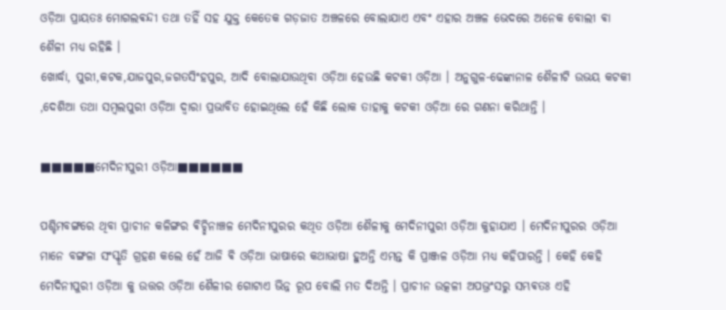ଓଡ଼ିଆ ପ୍ରାୟତଃ ମୋଗଲଵନ୍ଦୀ ତଥା ତହିଁ ସହ ଯୁକ୍ତ କେତେକ ଗଡ଼ଜାତ ଅଞ୍ଚଳରେ ବୋଲାଯାଏ ଏବଂ ଏହାର ଅଞ୍ଚଳ ଭେଦରେ ଅନେକ ବୋଲୀ ଵା ଶୈଳୀ ମଧ୍ଯ ରହିଛି ।
ଖୋର୍ଦ୍ଧା, ପୁରୀ,କଟକ,ଯାଜପୁର,ଜଗତସିଂହପୁର, ଆଦି ବୋଲାଯାଉଥିବା ଓଡ଼ିଆ ହେଉଛି କଟକୀ ଓଡ଼ିଆ । ଅନୁଗୁଳ-ଢେଙ୍କାନାଳ ଶୈଳୀଟି ଉଭୟ କଟକୀ ,ଦେଶିଆ ତଥା ସମ୍ଵଲପୁରୀ ଓଡ଼ିଆ ଦ୍ଵାରା ପ୍ରଭାବିତ ହୋଇଥିଲେ ହେଁ କିଛି ଲୋକ ତାହାକୁ କଟକୀ ଓଡ଼ିଆ ରେ ଗଣନା କରିଥାନ୍ତି ।

■■■■■ମେଦିନୀପୁରୀ ଓଡ଼ିଆ■■■■■■

ପଶ୍ଚିମବଙ୍ଗରେ ଥିବା ପ୍ରାଚୀନ କଳିଙ୍ଗର ଵିଚ୍ଛିନାଞ୍ଚଳ ମେଦିନୀପୁରର କଥିତ ଓଡ଼ିଆ ଶୈଳୀକୁ ମେଦିନୀପୁରୀ ଓଡ଼ିଆ କୁହାଯାଏ । ମେଦିନୀପୁରର ଓଡ଼ିଆ ମାନେ ବଙ୍ଗଳା ସଂସ୍କୃତି ଗ୍ରହଣ କଲେ ହେଁ ଆଜି ଵି ଓଡ଼ିଆ ଭାଷାରେ କଥାଭାଷା ହୁଅନ୍ତି ଏମନ୍ତ କି ପ୍ରାଞ୍ଜଳ ଓଡ଼ିଆ ମଧ୍ଯ କହିପାରନ୍ତି । କେହି କେହି ମେଦିନୀପୁରୀ ଓଡ଼ିଆ କୁ ଉତ୍ତର ଓଡ଼ିଆ ଶୈଳୀର ଗୋଟାଏ ଭିନ୍ନ ରୂପ ବୋଲି ମତ ଦିଅନ୍ତି । ପ୍ରାଚୀନ ଉତ୍କଳୀ ଅପଭ୍ରଂସରୁ ସମ୍ଭଵତଃ ଏହି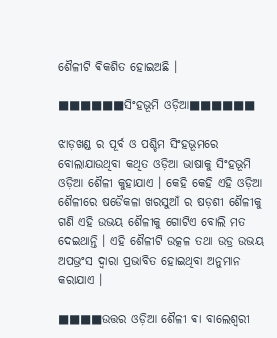ଶୈଳୀଟି ଵିକଶିତ ହୋଇଅଛି ।

■■■■■■ସିଂହଭୂମି ଓଡ଼ିଆ■■■■■■

ଝାଡ଼ଖଣ୍ଡ ର ପୂର୍ବ ଓ ପଶ୍ଚିମ ସିଂହଭୂମରେ ବୋଲାଯାଉଥିବା କଥିତ ଓଡ଼ିଆ ଭାଷାକୁ ସିଂହଭୂମି ଓଡ଼ିଆ ଶୈଳୀ କୁହାଯାଏ । କେହି କେହି ଏହି ଓଡ଼ିଆ ଶୈଳୀରେ ଷଡୈକଳା ଖରସୁଆଁ ର ଷଡ଼ଶୀ ଶୈଳୀକୁ ଗଣି ଏହି ଉଭୟ ଶୈଳୀକୁ ଗୋଟିଏ ବୋଲି ମତ ଦେଇଥାନ୍ତି । ଏହି ଶୈଳୀଟି ଉତ୍କଳ ତଥା ଉଡ୍ର ଉଭୟ ଅପଭ୍ରଂସ ଦ୍ଵାରା ପ୍ରଭାବିତ ହୋଇଥିବା ଅନୁମାନ କରାଯାଏ ।

■■■■ଉତ୍ତର ଓଡ଼ିଆ ଶୈଳୀ ଵା ବାଲେଶ୍ବରୀ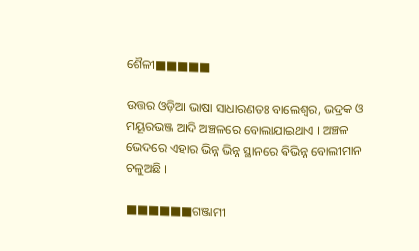ଶୈଳୀ■■■■■

ଉତ୍ତର ଓଡ଼ିଆ ଭାଷା ସାଧାରଣତଃ ବାଲେଶ୍ବର, ଭଦ୍ରକ ଓ ମୟୂରଭଞ୍ଜ ଆଦି ଅଞ୍ଚଳରେ ବୋଲାଯାଇଥାଏ । ଅଞ୍ଚଳ ଭେଦରେ ଏହାର ଭିନ୍ନ ଭିନ୍ନ ସ୍ଥାନରେ ଵିଭିନ୍ନ ବୋଲୀମାନ ଚଳୁଅଛି ।

■■■■■■ଗଞ୍ଜାମୀ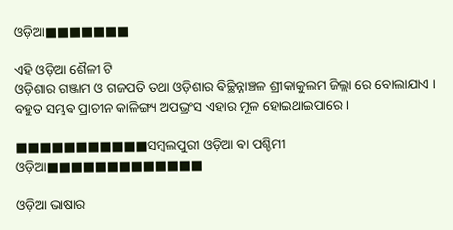ଓଡ଼ିଆ■■■■■■■

ଏହି ଓଡ଼ିଆ ଶୈଳୀ ଟି
ଓଡ଼ିଶାର ଗଞ୍ଜାମ ଓ ଗଜପତି ତଥା ଓଡ଼ିଶାର ଵିଚ୍ଛିନ୍ନାଞ୍ଚଳ ଶ୍ରୀକାକୁଲମ ଜିଲ୍ଲା ରେ ବୋଲାଯାଏ । ବହୁତ ସମ୍ଭଵ ପ୍ରାଚୀନ କାଳିଙ୍ଗ୍ୟ ଅପଭ୍ରଂସ ଏହାର ମୂଳ ହୋଇଥାଇପାରେ ।

■■■■■■■■■■■ସମ୍ଵଲପୁରୀ ଓଡ଼ିଆ ଵା ପଶ୍ଚିମୀ ଓଡ଼ିଆ■■■■■■■■■■■■■

ଓଡ଼ିଆ ଭାଷାର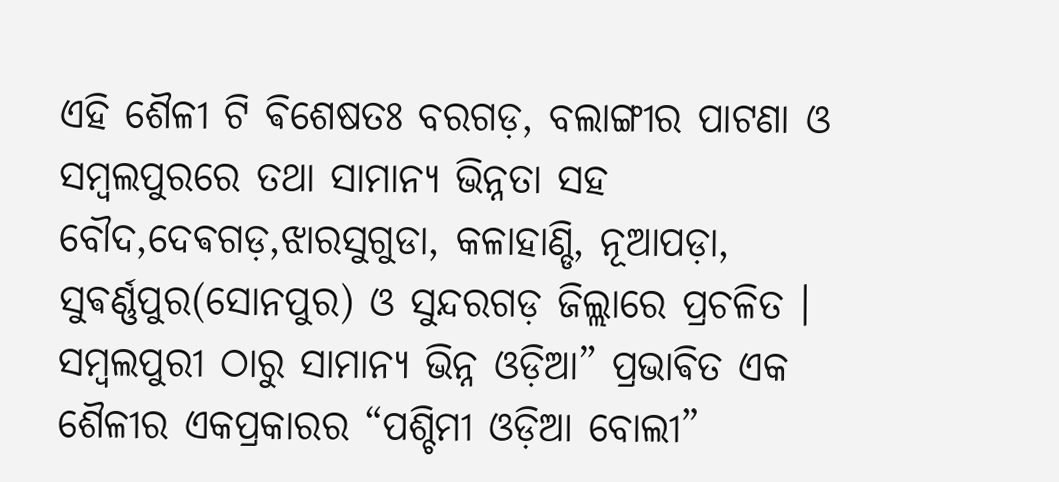ଏହି ଶୈଳୀ ଟି ଵିଶେଷତଃ ବରଗଡ଼, ବଲାଙ୍ଗୀର ପାଟଣା ଓ ସମ୍ଵଲପୁରରେ ତଥା ସାମାନ୍ୟ ଭିନ୍ନତା ସହ ବୌଦ,ଦେଵଗଡ଼,ଝାରସୁଗୁଡା, କଳାହାଣ୍ଡି, ନୂଆପଡ଼ା, ସୁଵର୍ଣ୍ଣପୁର(ସୋନପୁର) ଓ ସୁନ୍ଦରଗଡ଼ ଜିଲ୍ଲାରେ ପ୍ରଚଳିତ । ସମ୍ଵଲପୁରୀ ଠାରୁ ସାମାନ୍ୟ ଭିନ୍ନ ଓଡ଼ିଆ” ପ୍ରଭାଵିତ ଏକ ଶୈଳୀର ଏକପ୍ରକାରର “ପଶ୍ଚିମୀ ଓଡ଼ିଆ ବୋଲୀ”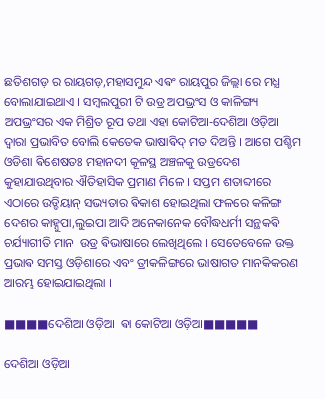ଛତିଶଗଡ଼ ର ରାୟଗଡ଼,ମହାସମୁନ୍ଦ ଏଵଂ ରାୟପୁର ଜିଲ୍ଲା ରେ ମଧ୍ଯ ବୋଲାଯାଇଥାଏ । ସମ୍ଵଲପୁରୀ ଟି ଉଡ୍ର ଅପଭ୍ରଂସ ଓ କାଳିଙ୍ଗ୍ୟ ଅପଭ୍ରଂସର ଏକ ମିଶ୍ରିତ ରୂପ ତଥା ଏହା କୋଟିଆ-ଦେଶିଆ ଓଡ଼ିଆ ଦ୍ଵାରା ପ୍ରଭାବିତ ବୋଲି କେତେକ ଭାଷାଵିଦ୍ ମତ ଦିଅନ୍ତି । ଆଗେ ପଶ୍ଚିମ ଓଡିଶା ଵିଶେଷତଃ ମହାନଦୀ କୂଳସ୍ଥ ଅଞ୍ଚଳକୁ ଉଡ୍ରଦେଶ କୁହାଯାଉଥିବାର ଐତିହାସିକ ପ୍ରମାଣ ମିଳେ । ସପ୍ତମ ଶତାବ୍ଦୀରେ ଏଠାରେ ଉଡ୍ଡିୟାନ୍ ସଭ୍ୟତାର ଵିକାଶ ହୋଇଥିଲା ଫଳରେ କଳିଙ୍ଗ ଦେଶର କାହ୍ନୁପା,ଲୁଇପା ଆଦି ଅନେକାନେକ ବୌଦ୍ଧଧର୍ମୀ ସନ୍ଥକଵି
ଚର୍ଯ୍ୟାଗୀତି ମାନ  ଉଡ୍ର ଵିଭାଷାରେ ଲେଖିଥିଲେ । ସେତେବେଳେ ଉକ୍ତ ପ୍ରଭାଵ ସମସ୍ତ ଓଡ଼ିଶାରେ ଏବଂ ତ୍ରୀକଳିଙ୍ଗରେ ଭାଷାଗତ ମାନକିକରଣ ଆରମ୍ଭ ହୋଇଯାଇଥିଲା ।

■■■■ଦେଶିଆ ଓଡ଼ିଆ  ଵା କୋଟିଆ ଓଡ଼ିଆ■■■■■

ଦେଶିଆ ଓଡ଼ିଆ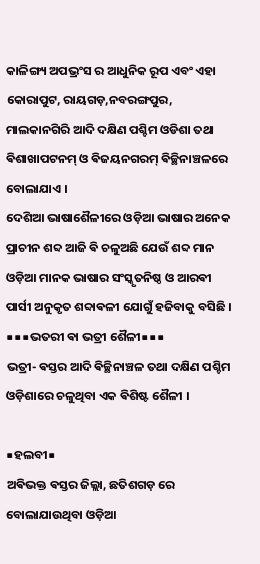କାଳିଙ୍ଗ୍ୟ ଅପଭ୍ରଂସ ର ଆଧୁନିକ ରୂପ ଏବଂ ଏହା କୋରାପୁଟ, ରାୟଗଡ଼,ନବରଙ୍ଗପୁର, ମାଲକାନଗିରି ଆଦି ଦକ୍ଷିଣ ପଶ୍ଚିମ ଓଡିଶା ତଥା ଵିଶାଖାପଟନମ୍ ଓ ଵିଜୟନଗରମ୍ ଵିଚ୍ଛିନାଞ୍ଚଳରେ ବୋଲାଯାଏ ।
ଦେଶିଆ ଭାଷାଶୈଳୀରେ ଓଡ଼ିଆ ଭାଷାର ଅନେକ ପ୍ରାଚୀନ ଶବ୍ଦ ଆଜି ଵି ଚଳୁଅଛି ଯେଉଁ ଶବ୍ଦ ମାନ ଓଡ଼ିଆ ମାନକ ଭାଷାର ସଂସ୍କୃତନିଷ୍ଠ ଓ ଆରଵୀ ପାର୍ସୀ ଅନୁକୃତ ଶବ୍ଦାଵଳୀ ଯୋଗୁଁ ହଜିବାକୁ ବସିଛି ।
■■■ଭତରୀ ଵା ଭତ୍ରୀ ଶୈଳୀ■■■
ଭତ୍ରୀ- ଵସ୍ତର ଆଦି ଵିଚ୍ଛିନାଞ୍ଚଳ ତଥା ଦକ୍ଷିଣ ପଶ୍ଚିମ ଓଡ଼ିଶାରେ ଚଳୁଥିବା ଏକ ଵିଶିଷ୍ଟ ଶୈଳୀ ।

■ହଲବୀ■
ଅଵିଭକ୍ତ ଵସ୍ତର ଜିଲ୍ଲା, ଛତିଶଗଡ଼ ରେ ବୋଲାଯାଉଥିବା ଓଡ଼ିଆ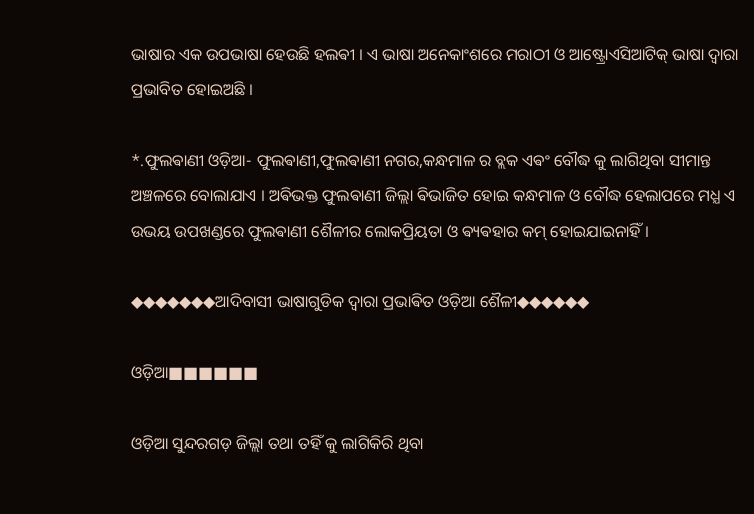ଭାଷାର ଏକ ଉପଭାଷା ହେଉଛି ହଲଵୀ । ଏ ଭାଷା ଅନେକାଂଶରେ ମରାଠୀ ଓ ଆଷ୍ଟ୍ରୋଏସିଆଟିକ୍ ଭାଷା ଦ୍ଵାରା ପ୍ରଭାବିତ ହୋଇଅଛି ।

*.ଫୁଲଵାଣୀ ଓଡ଼ିଆ- ଫୁଲଵାଣୀ,ଫୁଲଵାଣୀ ନଗର,କନ୍ଧମାଳ ର ବ୍ଲକ ଏଵଂ ବୌଦ୍ଧ କୁ ଲାଗିଥିବା ସୀମାନ୍ତ ଅଞ୍ଚଳରେ ବୋଲାଯାଏ । ଅଵିଭକ୍ତ ଫୁଲଵାଣୀ ଜିଲ୍ଲା ଵିଭାଜିତ ହୋଇ କନ୍ଧମାଳ ଓ ବୌଦ୍ଧ ହେଲାପରେ ମଧ୍ଯ ଏ ଉଭୟ ଉପଖଣ୍ଡରେ ଫୁଲଵାଣୀ ଶୈଳୀର ଲୋକପ୍ରିୟତା ଓ ଵ୍ୟଵହାର କମ୍ ହୋଇଯାଇନାହିଁ ।

◆◆◆◆◆◆◆ଆଦିବାସୀ ଭାଷାଗୁଡିକ ଦ୍ଵାରା ପ୍ରଭାଵିତ ଓଡ଼ିଆ ଶୈଳୀ◆◆◆◆◆◆

ଓଡ଼ିଆ■■■■■■

ଓଡ଼ିଆ ସୁନ୍ଦରଗଡ଼ ଜିଲ୍ଲା ତଥା ତହିଁ କୁ ଲାଗିକିରି ଥିବା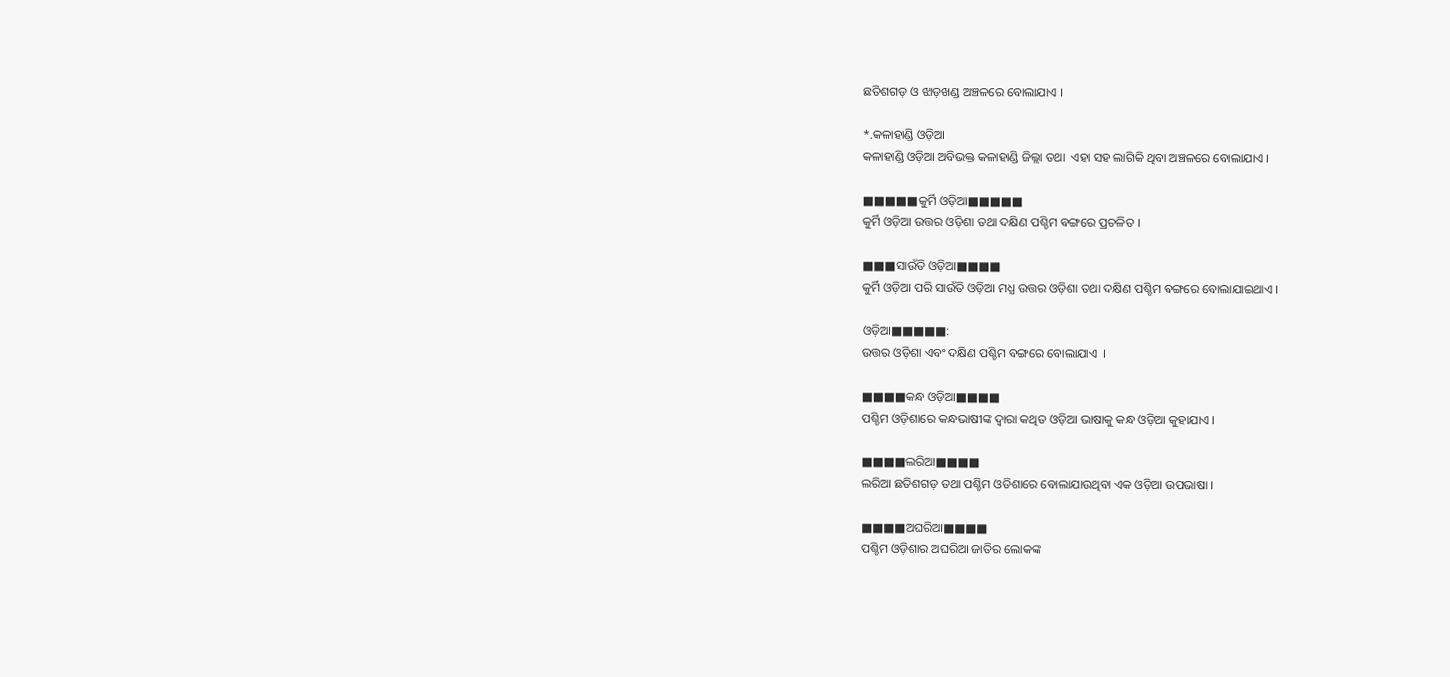ଛତିଶଗଡ଼ ଓ ଝାଡ଼ଖଣ୍ଡ ଅଞ୍ଚଳରେ ବୋଲାଯାଏ ।

*.କଳାହାଣ୍ଡି ଓଡ଼ିଆ
କଳାହାଣ୍ଡି ଓଡ଼ିଆ ଅବିଭକ୍ତ କଳାହାଣ୍ଡି ଜିଲ୍ଲା ତଥା  ଏହା ସହ ଲାଗିକି ଥିବା ଅଞ୍ଚଳରେ ବୋଲାଯାଏ ।

■■■■■କୁର୍ମି ଓଡ଼ିଆ■■■■■
କୁର୍ମି ଓଡ଼ିଆ ଉତ୍ତର ଓଡ଼ିଶା ତଥା ଦକ୍ଷିଣ ପଶ୍ଚିମ ଵଙ୍ଗରେ ପ୍ରଚଳିତ ।

■■■ସାଉଁତି ଓଡ଼ିଆ■■■■
କୁର୍ମି ଓଡ଼ିଆ ପରି ସାଉଁତି ଓଡ଼ିଆ ମଧ୍ଯ ଉତ୍ତର ଓଡ଼ିଶା ତଥା ଦକ୍ଷିଣ ପଶ୍ଚିମ ଵଙ୍ଗରେ ବୋଲାଯାଇଥାଏ ।

ଓଡ଼ିଆ■■■■■:
ଉତ୍ତର ଓଡ଼ିଶା ଏବଂ ଦକ୍ଷିଣ ପଶ୍ଚିମ ବଙ୍ଗରେ ବୋଲାଯାଏ  ।

■■■■କନ୍ଧ ଓଡ଼ିଆ■■■■
ପଶ୍ଚିମ ଓଡ଼ିଶାରେ କନ୍ଧଭାଷୀଙ୍କ ଦ୍ଵାରା କଥିତ ଓଡ଼ିଆ ଭାଷାକୁ କନ୍ଧ ଓଡ଼ିଆ କୁହାଯାଏ ।

■■■■ଲରିଆ■■■■
ଲରିଆ ଛତିଶଗଡ଼ ତଥା ପଶ୍ଚିମ ଓଡିଶାରେ ବୋଲାଯାଉଥିବା ଏକ ଓଡ଼ିଆ ଉପଭାଷା ।

■■■■ଅଘରିଆ■■■■
ପଶ୍ଚିମ ଓଡ଼ିଶାର ଅଘରିଆ ଜାତିର ଲୋକଙ୍କ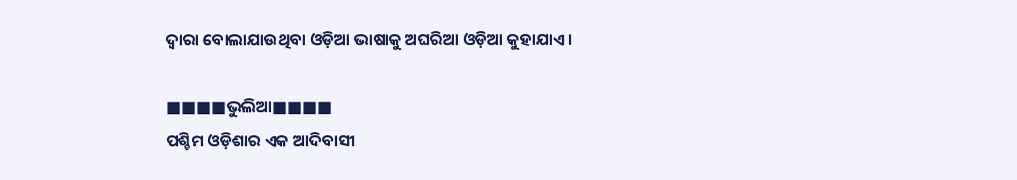ଦ୍ଵାରା ବୋଲାଯାଉଥିବା ଓଡ଼ିଆ ଭାଷାକୁ ଅଘରିଆ ଓଡ଼ିଆ କୁହାଯାଏ ।

■■■■ଭୁଲିଆ■■■■
ପଶ୍ଚିମ ଓଡ଼ିଶାର ଏକ ଆଦିବାସୀ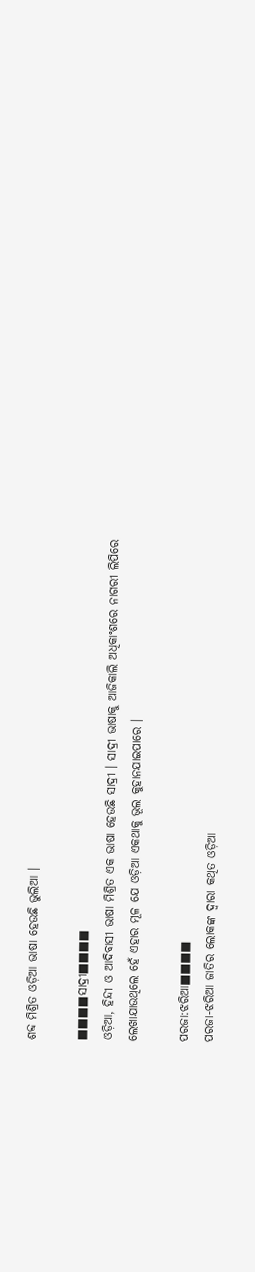ଶବ୍ଦ ମିଶ୍ରିତ ଓଡ଼ିଆ ଭାଷା ହେଉଛି ଭୁଲିଆ ।

■■■■ସାଦ୍ରୀ■■■■
ଓଡ଼ିଆ, ହିନ୍ଦୀ ଓ ଆଦିବାସୀ ଭାଷା ମିଶ୍ରିତ ଏକ ଭାଷା ହେଉଛି ସାଦ୍ରୀ । ସାଦ୍ରୀ ଭାଷାକୁ ଆଜିକାଲି ଅଧିକାଂଶରେ ନାଗରୀ ଲିପିରେ ଲେଖାଯାଉଥିଲେ ହେଁ ଏହାର ମୂଳ ଯେ ଓଡ଼ିଆ ଏକଥାକୁ ଭୂଲ କୁହାନଯାଇପାରେ ।

ପରଜା:ଝରିଆ■■■■
ପରଜା-ଝରିଆ ଜାତିର ଲୋକଙ୍କ ଦ୍ଵାରା କଥିତ ଓଡ଼ିଆ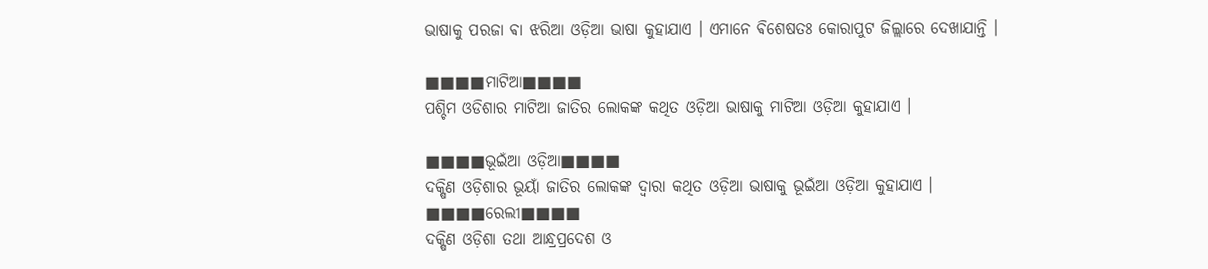ଭାଷାକୁ ପରଜା ଵା ଝରିଆ ଓଡ଼ିଆ ଭାଷା କୁହାଯାଏ । ଏମାନେ ଵିଶେଷତଃ କୋରାପୁଟ ଜିଲ୍ଲାରେ ଦେଖାଯାନ୍ତି ।

■■■■ମାଟିଆ■■■■
ପଶ୍ଚିମ ଓଡିଶାର ମାଟିଆ ଜାତିର ଲୋକଙ୍କ କଥିତ ଓଡ଼ିଆ ଭାଷାକୁ ମାଟିଆ ଓଡ଼ିଆ କୁହାଯାଏ ।

■■■■ଭୂଇଁଆ ଓଡ଼ିଆ■■■■
ଦକ୍ଷିଣ ଓଡ଼ିଶାର ଭୂୟାଁ ଜାତିର ଲୋକଙ୍କ ଦ୍ଵାରା କଥିତ ଓଡ଼ିଆ ଭାଷାକୁ ଭୂଇଁଆ ଓଡ଼ିଆ କୁହାଯାଏ ।
■■■■ରେଲୀ■■■■
ଦକ୍ଷିଣ ଓଡ଼ିଶା ତଥା ଆନ୍ଧ୍ରପ୍ରଦେଶ ଓ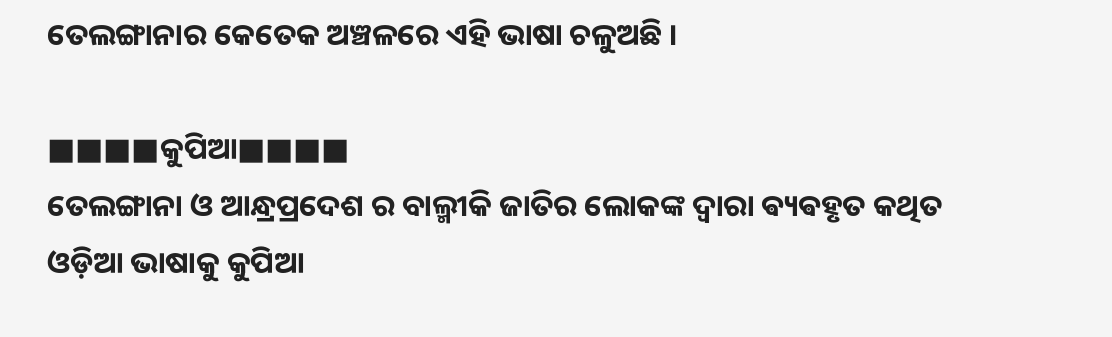ତେଲଙ୍ଗାନାର କେତେକ ଅଞ୍ଚଳରେ ଏହି ଭାଷା ଚଳୁଅଛି ।

■■■■କୁପିଆ■■■■
ତେଲଙ୍ଗାନା ଓ ଆନ୍ଧ୍ରପ୍ରଦେଶ ର ବାଲ୍ମୀକି ଜାତିର ଲୋକଙ୍କ ଦ୍ଵାରା ଵ୍ୟଵହୃତ କଥିତ ଓଡ଼ିଆ ଭାଷାକୁ କୁପିଆ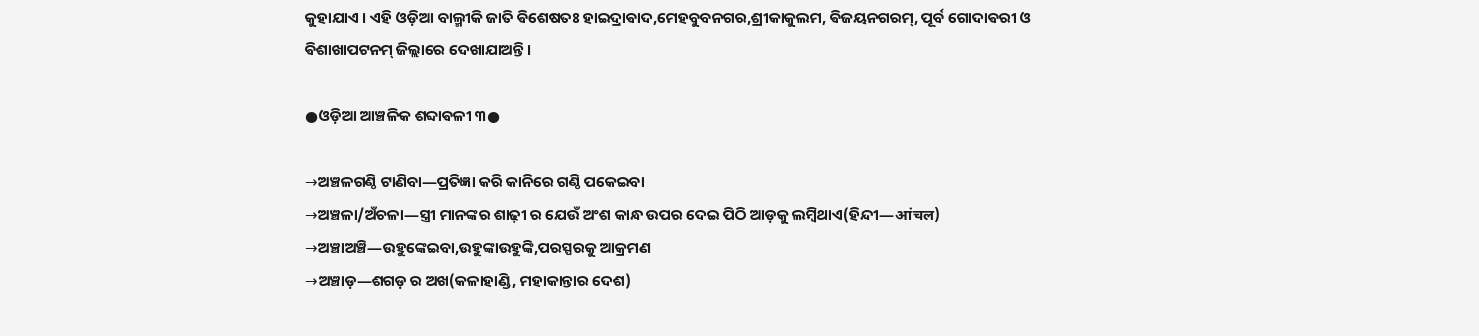କୁହାଯାଏ । ଏହି ଓଡ଼ିଆ ବାଲ୍ମୀକି ଜାତି ଵିଶେଷତଃ ହାଇଦ୍ରାଵାଦ,ମେହବୁବନଗର,ଶ୍ରୀକାକୁଲମ, ଵିଜୟନଗରମ୍, ପୂର୍ବ ଗୋଦାଵରୀ ଓ ଵିଶାଖାପଟନମ୍ ଜିଲ୍ଲାରେ ଦେଖାଯାଅନ୍ତି ।

●ଓଡ଼ିଆ ଆଞ୍ଚଳିକ ଶବ୍ଦାଵଳୀ ୩●

→ଅଞ୍ଚଳଗଣ୍ଠି ଟାଣିବା―ପ୍ରତିଜ୍ଞା କରି କାନିରେ ଗଣ୍ଠି ପକେଇବା
→ଅଞ୍ଚଳା/ଅଁଚଳା―ସ୍ତ୍ରୀ ମାନଙ୍କର ଶାଢ଼ୀ ର ଯେଉଁ ଅଂଶ କାନ୍ଧ ଉପର ଦେଇ ପିଠି ଆଡ଼କୁ ଲମ୍ଵିଥାଏ(ହିନ୍ଦୀ―आंचल)
→ଅଞ୍ଚାଅଞ୍ଚି―ଉହୁଙ୍କେଇବା,ଉହୁଙ୍କାଉହୁଙ୍କି,ପରସ୍ପରକୁ ଆକ୍ରମଣ
→ଅଞ୍ଚାଡ଼―ଶଗଡ଼ ର ଅଖ(କଳାହାଣ୍ଡି, ମହାକାନ୍ତାର ଦେଶ)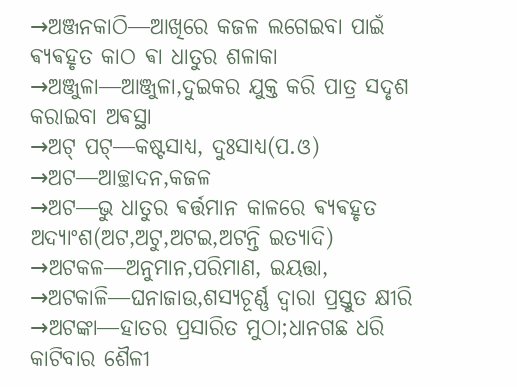→ଅଞ୍ଜନକାଠି―ଆଖିରେ କଜଳ ଲଗେଇବା ପାଇଁ ଵ୍ୟଵହୃତ କାଠ ଵା ଧାତୁର ଶଳାକା
→ଅଞ୍ଜୁଳା―ଆଞ୍ଜୁଳା,ଦୁଇକର ଯୁକ୍ତ କରି ପାତ୍ର ସଦୃଶ କରାଇବା ଅଵସ୍ଥା
→ଅଟ୍ ପଟ୍―କଷ୍ଟସାଧ୍ୟ, ଦୁଃସାଧ୍ୟ(ପ.ଓ)
→ଅଟ―ଆଚ୍ଛାଦନ,କଜଳ
→ଅଟ―ଭୁ ଧାତୁର ଵର୍ତ୍ତମାନ କାଳରେ ଵ୍ୟଵହୃତ ଅଦ୍ୟାଂଶ(ଅଟ,ଅଟୁ,ଅଟଇ,ଅଟନ୍ତି ଇତ୍ୟାଦି)
→ଅଟକଳ―ଅନୁମାନ,ପରିମାଣ, ଇୟତ୍ତା,
→ଅଟକାଳି―ଘନାଜାଉ,ଶସ୍ୟଚୂର୍ଣ୍ଣ ଦ୍ଵାରା ପ୍ରସ୍ତୁତ କ୍ଷୀରି
→ଅଟଙ୍କା―ହାତର ପ୍ରସାରିତ ମୁଠା;ଧାନଗଛ ଧରି କାଟିବାର ଶୈଳୀ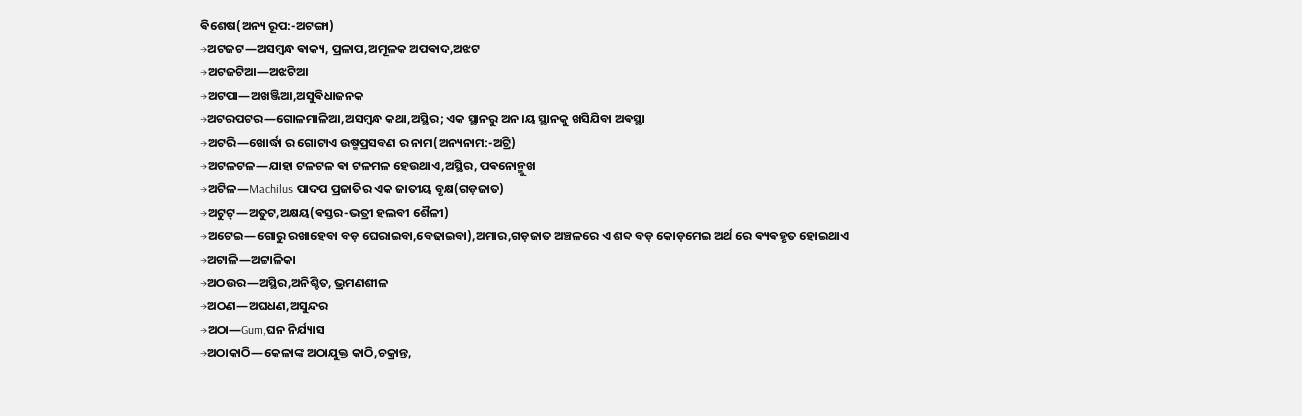ଵିଶେଷ(ଅନ୍ୟ ରୂପ:-ଅଟଙ୍ଗା)
→ଅଟଜଟ―ଅସମ୍ଵନ୍ଧ ଵାକ୍ୟ, ପ୍ରଳାପ,ଅମୂଳକ ଅପଵାଦ,ଅଝଟ
→ଅଟଜଟିଆ―ଅଝଟିଆ
→ଅଟପା―ଅଖଞ୍ଜିଆ,ଅସୁଵିଧାଜନକ
→ଅଟରପଟର―ଗୋଳମାଳିଆ,ଅସମ୍ଵନ୍ଧ କଥା,ଅସ୍ଥିର; ଏକ ସ୍ଥାନରୁ ଅନ।ୟ ସ୍ଥାନକୁ ଖସିଯିବା ଅଵସ୍ଥା
→ଅଟରି―ଖୋର୍ଦ୍ଧା ର ଗୋଟାଏ ଉଷ୍ମପ୍ରସବଣ ର ନାମ(ଅନ୍ୟନାମ:-ଅଟ୍ରି)
→ଅଟଳଟଳ―ଯାହା ଟଳଟଳ ଵା ଟଳମଳ ହେଉଥାଏ,ଅସ୍ଥିର, ପଵନୋନ୍ମୁଖ
→ଅଟିଳ―Machilus ପାଦପ ପ୍ରଜାତିର ଏକ ଜାତୀୟ ବୃକ୍ଷ(ଗଡ଼ଜାତ)
→ଅଟୁଟ୍―ଅତୁଟ,ଅକ୍ଷୟ(ଵସ୍ତର-ଭତ୍ରୀ ହଲବୀ ଶୈଳୀ)
→ଅଟେଇ―ଗୋରୁ ରଖାହେବା ବଡ଼ ଘେରାଇବା,ବେଢାଇବା),ଅମାର,ଗଡ଼ଜାତ ଅଞ୍ଚଳରେ ଏ ଶବ୍ଦ ବଡ଼ କୋଡ଼ମେଇ ଅର୍ଥ ରେ ଵ୍ୟଵହୃତ ହୋଇଥାଏ
→ଅଟାଳି―ଅଟ୍ଟାଳିକା
→ଅଠଉର―ଅସ୍ଥିର,ଅନିଶ୍ଚିତ, ଭ୍ରମଣଶୀଳ
→ଅଠଣ―ଅଘଧଣ,ଅସୁନ୍ଦର
→ଅଠା―Gum,ଘନ ନିର୍ଯ୍ୟାସ
→ଅଠାକାଠି―କେଳାଙ୍କ ଅଠାଯୁକ୍ତ କାଠି,ଚକ୍ରାନ୍ତ,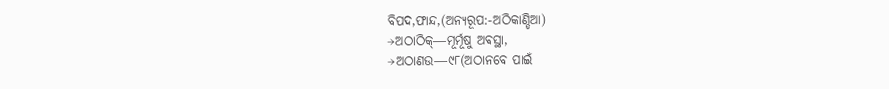ବିପଦ,ଫାନ୍ଦ,(ଅନ୍ୟରୂପ:-ଅଠିକାଣ୍ଡିଆ)
→ଅଠାଠିକ୍―ମୂର୍ମୂଷୁ ଅଵସ୍ଥା,
→ଅଠାଣଉ―୯୮(ଅଠାନବେ ପାଇଁ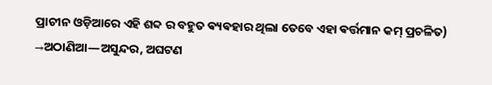ପ୍ରାଚୀନ ଓଡ଼ିଆରେ ଏହି ଶବ୍ଦ ର ବହୁତ ଵ୍ୟଵହାର ଥିଲା ତେବେ ଏହା ଵର୍ତ୍ତମାନ କମ୍ ପ୍ରଚଳିତ)
→ଅଠାଣିଆ―ଅସୁନ୍ଦର, ଅଘଟଣ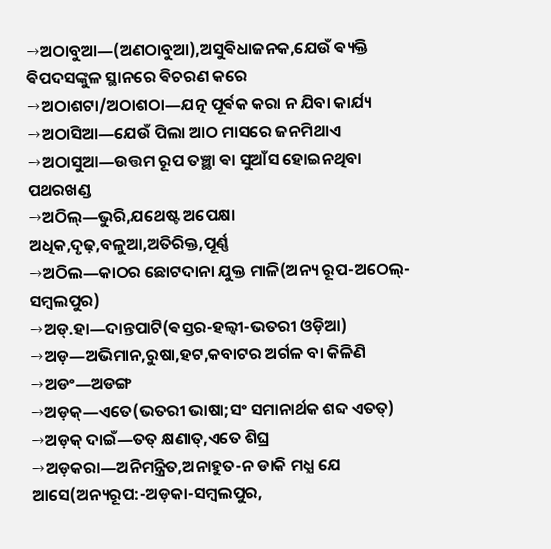→ଅଠାବୁଆ―(ଅଣଠାବୁଆ),ଅସୁଵିଧାଜନକ,ଯେଉଁ ଵ୍ୟକ୍ତି ଵିପଦସଙ୍କୁଳ ସ୍ଥାନରେ ଵିଚରଣ କରେ
→ଅଠାଶଟା/ଅଠାଶଠା―ଯତ୍ନ ପୂର୍ଵକ କରା ନ ଯିବା କାର୍ଯ୍ୟ
→ଅଠାସିଆ―ଯେଉଁ ପିଲା ଆଠ ମାସରେ ଜନମିଥାଏ
→ଅଠାସୁଆ―ଉତ୍ତମ ରୂପ ତଞ୍ଛା ଵା ସୁଆଁସ ହୋଇନଥିବା ପଥରଖଣ୍ଡ
→ଅଠିଲ୍―ଭୁରି,ଯଥେଷ୍ଟ ଅପେକ୍ଷା ଅଧିକ,ଦୃଢ଼,ବଳୁଆ,ଅତିରିକ୍ତ,ପୂର୍ଣ୍ଣ
→ଅଠିଲ―କାଠର ଛୋଟଦାନା ଯୁକ୍ତ ମାଳି(ଅନ୍ୟ ରୂପ-ଅଠେଲ୍-ସମ୍ଵଲପୁର)
→ଅଡ୍.ହା―ଦାନ୍ତପାଟି(ଵସ୍ତର-ହଲ୍ଵୀ-ଭତରୀ ଓଡ଼ିଆ)
→ଅଡ଼―ଅଭିମାନ,ରୁଷା,ହଟ,କବାଟର ଅର୍ଗଳ ବା କିଳିଣି
→ଅଡଂ―ଅଡଙ୍ଗ
→ଅଡ଼କ୍―ଏତେ(ଭତରୀ ଭାଷା;ସଂ ସମାନାର୍ଥକ ଶବ୍ଦ ଏତତ୍)
→ଅଡ଼କ୍ ଦାଇଁ―ତତ୍ କ୍ଷଣାତ୍,ଏତେ ଶିଘ୍ର
→ଅଡ଼କରା―ଅନିମନ୍ତ୍ରିତ,ଅନାହୁତ-ନ ଡାକି ମଧ୍ଯ ଯେ ଆସେ(ଅନ୍ୟରୂପ:-ଅଡ଼କା-ସମ୍ଵଲପୁର,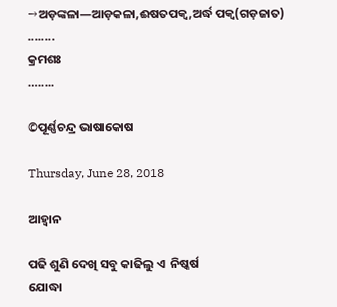→ଅଡ଼ଙ୍କଳା―ଆଡ଼କଳା,ଈଷତପକ୍ଵ,ଅର୍ଦ୍ଧ ପକ୍ଵ(ଗଡ଼ଜାତ)
........
କ୍ରମଶଃ
….....

©ପୂର୍ଣ୍ଣଚନ୍ଦ୍ର ଭାଷାକୋଷ

Thursday, June 28, 2018

ଆହ୍ଵାନ

ପଢି ଶୁଣି ଦେଖି ସବୁ କାଢିଲୁ ଏ  ନିଷ୍କର୍ଷ
ଯୋଦ୍ଧା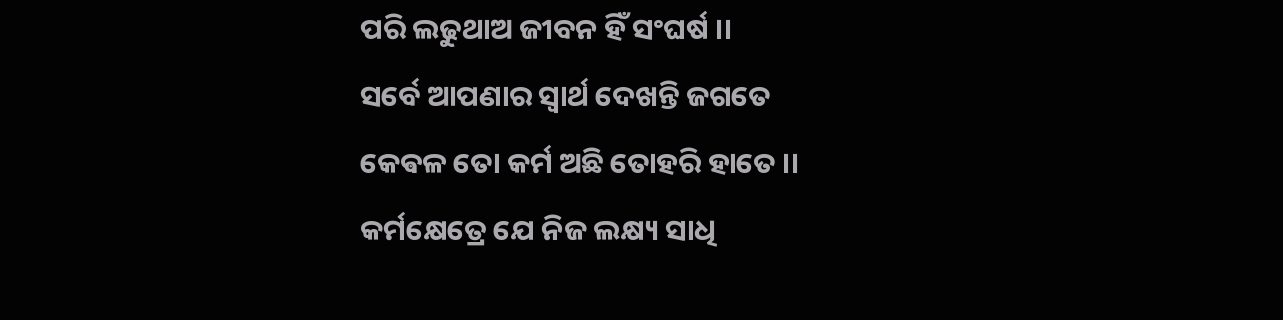ପରି ଲଢୁଥାଅ ଜୀବନ ହିଁ ସଂଘର୍ଷ ।।
ସର୍ବେ ଆପଣାର ସ୍ଵାର୍ଥ ଦେଖନ୍ତି ଜଗତେ
କେଵଳ ତୋ କର୍ମ ଅଛି ତୋହରି ହାତେ ।।
କର୍ମକ୍ଷେତ୍ରେ ଯେ ନିଜ ଲକ୍ଷ୍ୟ ସାଧି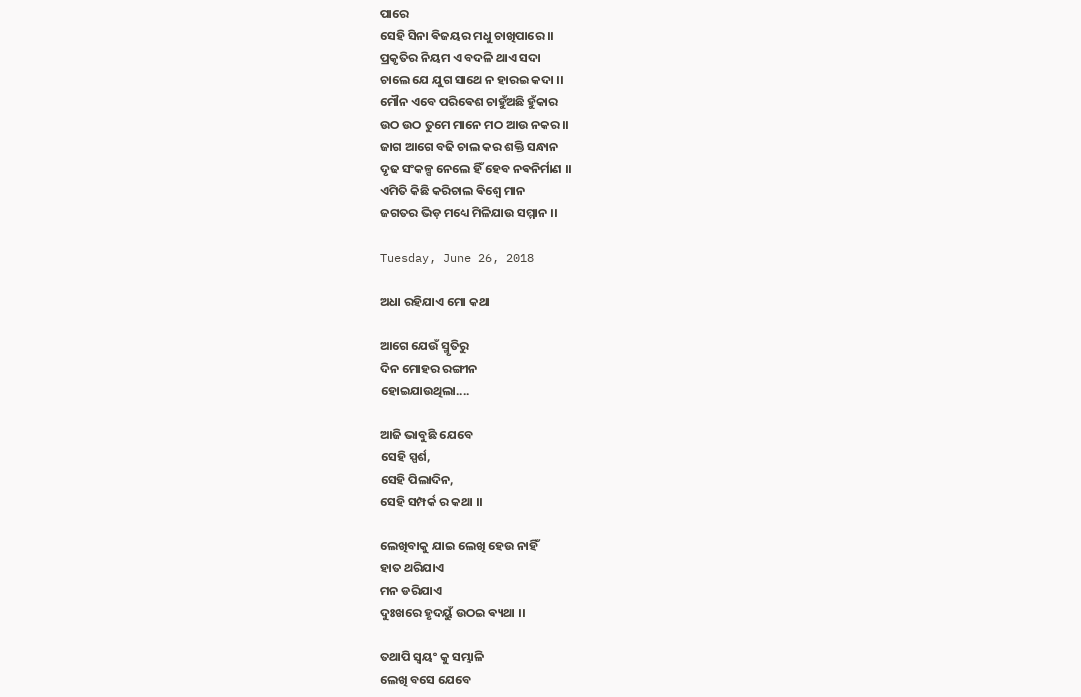ପାରେ
ସେହି ସିନା ଵିଜୟର ମଧୁ ଚାଖିପାରେ ।।
ପ୍ରକୃତିର ନିୟମ ଏ ବଦଳି ଥାଏ ସଦା
ଚାଲେ ଯେ ଯୁଗ ସାଥେ ନ ହାରଇ କଦା ।।
ମୌନ ଏବେ ପରିଵେଶ ଚାହୁଁଅଛି ହୁଁକାର
ଉଠ ଉଠ ତୁମେ ମାନେ ମଠ ଆଉ ନକର ।।
ଜାଗ ଆଗେ ବଢି ଚାଲ କର ଶକ୍ତି ସନ୍ଧାନ
ଦୃଢ ସଂକଳ୍ପ ନେଲେ ହିଁ ହେବ ନଵନିର୍ମାଣ ।।
ଏମିତି କିଛି କରିଚାଲ ଵିଶ୍ଵେ ମାନ
ଜଗତର ଭିଡ଼ ମଧ୍ୟେ ମିଳିଯାଉ ସମ୍ମାନ ।।

Tuesday, June 26, 2018

ଅଧା ରହିଯାଏ ମୋ କଥା

ଆଗେ ଯେଉଁ ସ୍ମୃତିରୁ
ଦିନ ମୋହର ରଙ୍ଗୀନ
ହୋଇଯାଉଥିଲା....

ଆଜି ଭାବୁଛି ଯେବେ
ସେହି ସ୍ପର୍ଶ,
ସେହି ପିଲାଦିନ,
ସେହି ସମ୍ପର୍କ ର କଥା ।।

ଲେଖିବାକୁ ଯାଇ ଲେଖି ହେଉ ନାହିଁ
ହାତ ଥରିଯାଏ
ମନ ଡରିଯାଏ
ଦୁଃଖରେ ହୃଦୟୁଁ ଉଠଇ ଵ୍ୟଥା ।।

ତଥାପି ସ୍ଵୟଂ କୁ ସମ୍ଭାଳି
ଲେଖି ବସେ ଯେବେ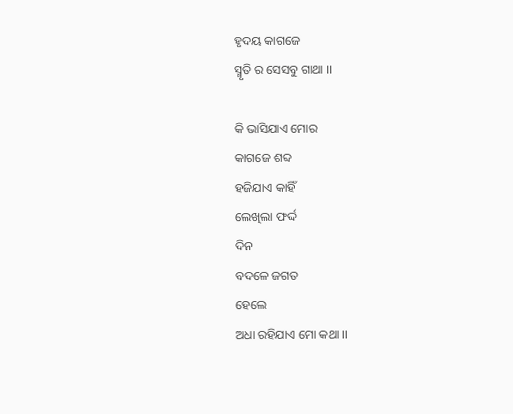ହୃଦୟ କାଗଜେ
ସ୍ମୃତି ର ସେସବୁ ଗାଥା ।।

କି ଭାସିଯାଏ ମୋର
କାଗଜେ ଶବ୍ଦ
ହଜିଯାଏ କାହିଁ
ଲେଖିଲା ଫର୍ଦ୍ଦ
ଦିନ
ବଦଳେ ଜଗତ
ହେଲେ
ଅଧା ରହିଯାଏ ମୋ କଥା ।।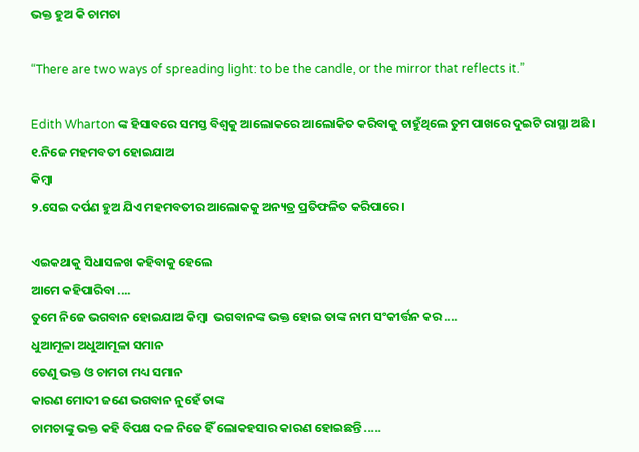ଭକ୍ତ ହୁଅ କି ଚାମଚା

“There are two ways of spreading light: to be the candle, or the mirror that reflects it.”

Edith Wharton ଙ୍କ ହିସାବରେ ସମସ୍ତ ବିଶ୍ବକୁ ଆଲୋକରେ ଆଲୋକିତ କରିବାକୁ ଚାହୁଁଥିଲେ ତୁମ ପାଖରେ ଦୁଇଟି ରାସ୍ଥା ଅଛି ।
୧.ନିଜେ ମହମବତୀ ହୋଇଯାଅ
କିମ୍ବା
୨.ସେଇ ଦର୍ପଣ ହୁଅ ଯିଏ ମହମବତୀର ଆଲୋକକୁ ଅନ୍ୟତ୍ର ପ୍ରତିଫଳିତ କରିପାରେ ।

ଏଇକଥାକୁ ସିଧାସଳଖ କହିବାକୁ ହେଲେ
ଆମେ କହିପାରିବା ....
ତୁମେ ନିଜେ ଭଗବାନ ହୋଇଯାଅ କିମ୍ବା  ଭଗବାନଙ୍କ ଭକ୍ତ ହୋଇ ତାଙ୍କ ନାମ ସଂକୀର୍ତ୍ତନ କର ....
ଧୁଆମୂଳା ଅଧୁଆମୂଳା ସମାନ
ତେଣୁ ଭକ୍ତ ଓ ଚାମଚା ମଧ୍ୟ ସମାନ
କାରଣ ମୋଦୀ ଜଣେ ଭଗବାନ ନୁହେଁ ତାଙ୍କ
ଚାମଚାଙ୍କୁ ଭକ୍ତ କହି ବିପକ୍ଷ ଦଳ ନିଜେ ହିଁ ଲୋକହସାର କାରଣ ହୋଇଛନ୍ତି .....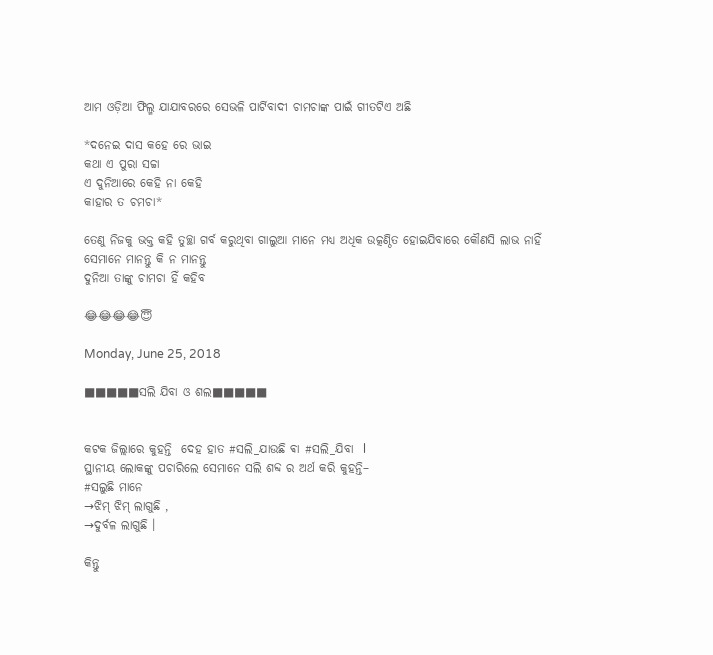ଆମ ଓଡ଼ିଆ ଫିଲ୍ମ ଯାଯାବରରେ ସେଭଳି ପାର୍ଟିବାଦୀ ଚାମଚାଙ୍କ ପାଇଁ ଗୀତଟିଏ ଅଛି

*ଦନେଇ ଦାସ କହେ ରେ ଭାଇ
କଥା ଏ ପୁରା ସଚ୍ଚା
ଏ ଦୁନିଆରେ କେହି ନା କେହି
କାହାର ତ ଚମଚା*

ତେଣୁ ନିଜକୁ ଭକ୍ତ କହି ତୁଚ୍ଛା ଗର୍ବ କରୁଥିବା ଗାଲୁଆ ମାନେ ମଧ୍ଯ ଅଧିକ ଉତ୍କଣ୍ଠିତ ହୋଇଯିବାରେ କୌଣସି ଲାଭ ନାହିଁ
ସେମାନେ ମାନନ୍ତୁ କି ନ ମାନନ୍ତୁ
ଦୁନିଆ ତାଙ୍କୁ ଚାମଚା ହିଁ କହିବ

😂😂😂😂😇

Monday, June 25, 2018

■■■■■ସଲି ଯିବା ଓ ଶଲ■■■■■


କଟକ ଜିଲ୍ଲାରେ କୁହନ୍ତି  ଦେହ ହାତ #ସଲି_ଯାଉଛି ଵା #ସଲି_ଯିବା  l
ସ୍ଥାନୀୟ ଲୋକଙ୍କୁ ପଚାରିଲେ ସେମାନେ ସଲି ଶବ୍ଦ ର ଅର୍ଥ କରି କୁହନ୍ତି–
#ସଲୁଛି ମାନେ
→ଝିମ୍ ଝିମ୍ ଲାଗୁଛି ,
→ଦୁର୍ବଳ ଲାଗୁଛି ।

କିନ୍ତୁ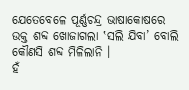ଯେତେବେଳେ ପୂର୍ଣ୍ଣଚନ୍ଦ୍ର ଭାଷାକୋଷରେ ଉକ୍ତ ଶବ୍ଦ ଖୋଜାଗଲା ‛ସଲି ଯିବା’ ବୋଲି କୌଣସି ଶବ୍ଦ ମିଳିଲାନି ।
ହଁ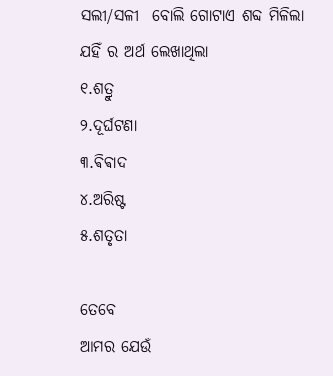ସଲୀ/ସଳୀ  ବୋଲି ଗୋଟାଏ ଶବ୍ଦ ମିଳିଲା
ଯହିଁ ର ଅର୍ଥ ଲେଖାଥିଲା
୧.ଶତ୍ରୁ
୨.ଦୂର୍ଘଟଣା
୩.ଵିଵାଦ
୪.ଅରିଷ୍ଟ
୫.ଶତୃତା

ତେବେ
ଆମର ଯେଉଁ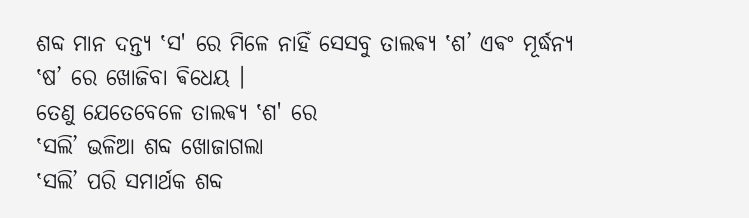ଶବ୍ଦ ମାନ ଦନ୍ତ୍ୟ ‛ସ' ରେ ମିଳେ ନାହିଁ ସେସବୁ ତାଲଵ୍ୟ ‛ଶ’ ଏଵଂ ମୂର୍ଦ୍ଧନ୍ୟ ‛ଷ’ ରେ ଖୋଜିବା ଵିଧେୟ ।
ତେଣୁ ଯେତେବେଳେ ତାଲଵ୍ୟ ‛ଶ' ରେ
‛ସଲି’ ଭଳିଆ ଶବ୍ଦ ଖୋଜାଗଲା
‛ସଲି’ ପରି ସମାର୍ଥକ ଶବ୍ଦ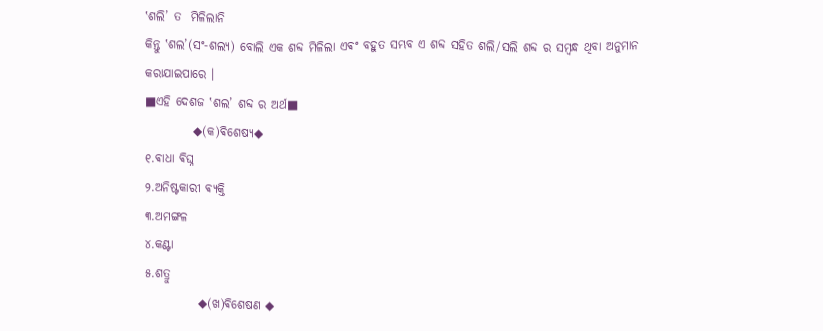‛ଶଲି’ ତ  ମିଳିଲାନି
କିନ୍ତୁ ‛ଶଲ’(ସଂ-ଶଲ୍ୟ) ବୋଲି ଏକ ଶବ୍ଦ ମିଳିଲା ଏଵଂ ବହୁତ ସମ୍ଭବ ଏ ଶବ୍ଦ ସହିତ ଶଲି/ସଲି ଶବ୍ଦ ର ସମ୍ବନ୍ଧ ଥିବା ଅନୁମାନ କରାଯାଇପାରେ ।
■ଏହି ଦେଶଜ ‛ଶଲ’ ଶବ୍ଦ ର ଅର୍ଥ■
          ◆(କ)ଵିଶେଷ୍ୟ◆
୧.ଵାଧା ଵିଘ୍ନ
୨.ଅନିଷ୍ଟକାରୀ ଵ୍ୟକ୍ତି
୩.ଅମଙ୍ଗଳ
୪.କଣ୍ଟା
୫.ଶତ୍ରୁ
           ◆(ଖ)ଵିଶେଷଣ ◆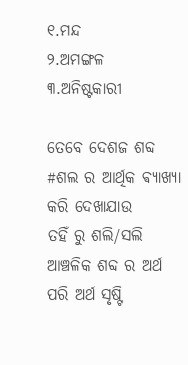୧.ମନ୍ଦ
୨.ଅମଙ୍ଗଳ
୩.ଅନିଷ୍ଟକାରୀ

ତେବେ ଦେଶଜ ଶବ୍ଦ  #ଶଲ ର ଆର୍ଥିକ ଵ୍ୟାଖ୍ୟା କରି ଦେଖାଯାଉ
ତହିଁ ରୁ ଶଲି/ସଲି ଆଞ୍ଚଳିକ ଶବ୍ଦ ର ଅର୍ଥ ପରି ଅର୍ଥ ସୃଷ୍ଟି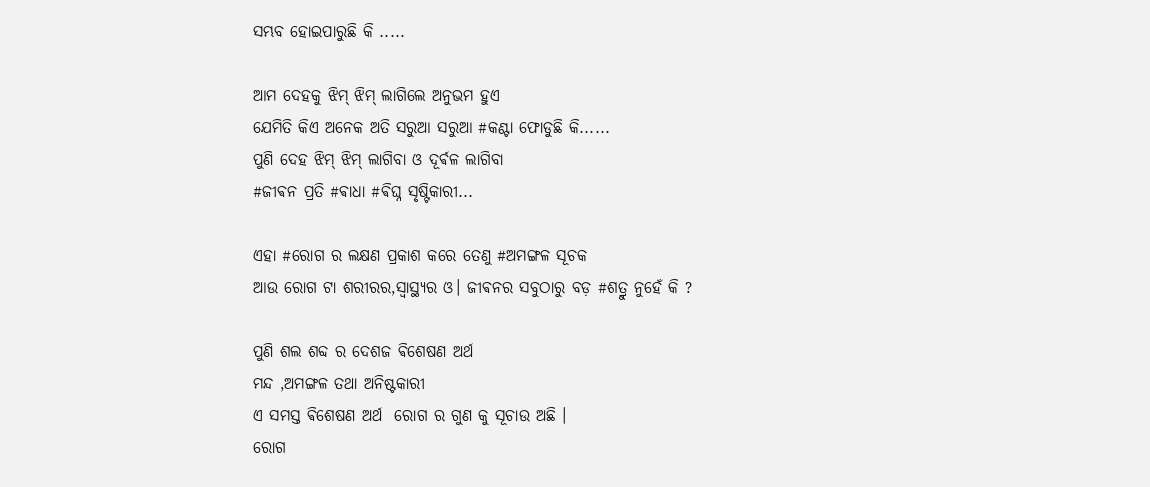ସମ୍ଭବ ହୋଇପାରୁଛି କି .....

ଆମ ଦେହକୁ ଝିମ୍ ଝିମ୍ ଲାଗିଲେ ଅନୁଭମ ହୁଏ
ଯେମିତି କିଏ ଅନେକ ଅତି ସରୁଆ ସରୁଆ #କଣ୍ଟା ଫୋଡୁଛି କି......
ପୁଣି ଦେହ ଝିମ୍ ଝିମ୍ ଲାଗିବା ଓ ଦୂର୍ଵଳ ଲାଗିବା
#ଜୀଵନ ପ୍ରତି #ଵାଧା #ଵିଘ୍ନ ସୃଷ୍ଟିକାରୀ...

ଏହା #ରୋଗ ର ଲକ୍ଷଣ ପ୍ରକାଶ କରେ ତେଣୁ #ଅମଙ୍ଗଳ ସୂଚକ
ଆଉ ରୋଗ ଟା ଶରୀରର,ସ୍ଵାସ୍ଥ୍ୟର ଓ। ଜୀଵନର ସବୁଠାରୁ ବଡ଼ #ଶତ୍ରୁ ନୁହେଁ କି ?

ପୁଣି ଶଲ ଶବ୍ଦ ର ଦେଶଜ ଵିଶେଷଣ ଅର୍ଥ
ମନ୍ଦ ,ଅମଙ୍ଗଳ ତଥା ଅନିଷ୍ଟକାରୀ
ଏ ସମସ୍ତ ଵିଶେଷଣ ଅର୍ଥ  ରୋଗ ର ଗୁଣ କୁ ସୂଚାଉ ଅଛି ।
ରୋଗ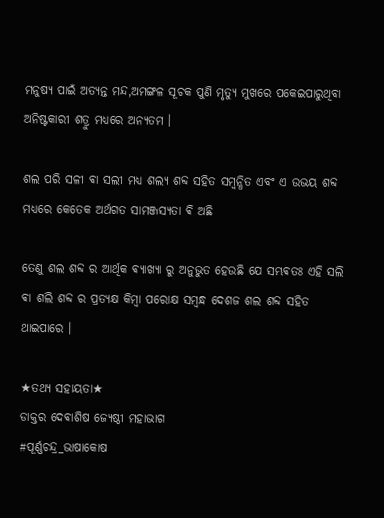ମନୁଷ୍ୟ ପାଇଁ ଅତ୍ୟନ୍ତ ମନ୍ଦ,ଅମଙ୍ଗଳ ସୂଚକ ପୁଣି ମୃତ୍ୟୁ ମୁଖରେ ପକେଇପାରୁଥିବା ଅନିଷ୍ଟକାରୀ ଶତ୍ରୁ ମଧ୍ୟରେ ଅନ୍ୟତମ ।

ଶଲ ପରି ସଳୀ ଵା ସଲୀ ମଧ୍ଯ ଶଲ୍ୟ ଶବ୍ଦ ସହିତ ସମ୍ବନ୍ଧିତ ଏବଂ ଏ ଉଭୟ ଶବ୍ଦ ମଧ୍ୟରେ କେତେକ ଅର୍ଥଗତ ସାମଞ୍ଜସ୍ୟତା ଵି ଅଛି

ତେଣୁ ଶଲ ଶବ୍ଦ ର ଆର୍ଥିକ ଵ୍ୟାଖ୍ୟା ରୁ ଅନୁଭୁତ ହେଉଛି ଯେ ସମ୍ଭଵତଃ ଏହି ସଲି ଵା ଶଲି ଶବ୍ଦ ର ପ୍ରତ୍ୟକ୍ଷ କିମ୍ବା ପରୋକ୍ଷ ସମ୍ଵନ୍ଧ ଦେଶଜ ଶଲ ଶବ୍ଦ ସହିତ ଥାଇପାରେ ।

★ତଥ୍ୟ ସହାୟତା★
ଡାକ୍ତର ଦେଵାଶିଷ ଜ୍ୟେଷ୍ଠୀ ମହାଭାଗ
#ପୂର୍ଣ୍ଣଚନ୍ଦ୍ର_ଭାଷାକୋଷ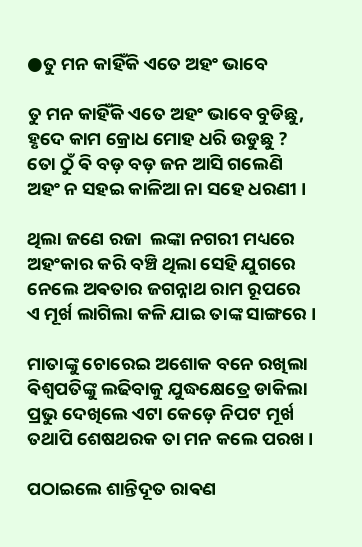●ତୁ ମନ କାହିଁକି ଏତେ ଅହଂ ଭାବେ

ତୁ ମନ କାହିଁକି ଏତେ ଅହଂ ଭାବେ ବୁଡିଛୁ,
ହୃଦେ କାମ କ୍ରୋଧ ମୋହ ଧରି ଉଡୁଛୁ ?
ତୋ ଠୁଁ ଵି ବଡ଼ ବଡ଼ ଜନ ଆସି ଗଲେଣି
ଅହଂ ନ ସହଇ କାଳିଆ ନା ସହେ ଧରଣୀ ।

ଥିଲା ଜଣେ ରଜା  ଲଙ୍କା ନଗରୀ ମଧ୍ୟରେ
ଅହଂକାର କରି ବଞ୍ଚି ଥିଲା ସେହି ଯୁଗରେ
ନେଲେ ଅଵତାର ଜଗନ୍ନାଥ ରାମ ରୂପରେ
ଏ ମୂର୍ଖ ଲାଗିଲା କଳି ଯାଇ ତାଙ୍କ ସାଙ୍ଗରେ ।

ମାତାଙ୍କୁ ଚୋରେଇ ଅଶୋକ ବନେ ରଖିଲା
ଵିଶ୍ଵପତିଙ୍କୁ ଲଢିବାକୁ ଯୁଦ୍ଧକ୍ଷେତ୍ରେ ଡାକିଲା
ପ୍ରଭୁ ଦେଖିଲେ ଏଟା କେଡ଼େ ନିପଟ ମୂର୍ଖ
ତଥାପି ଶେଷଥରକ ତା ମନ କଲେ ପରଖ ।

ପଠାଇଲେ ଶାନ୍ତିଦୂତ ରାଵଣ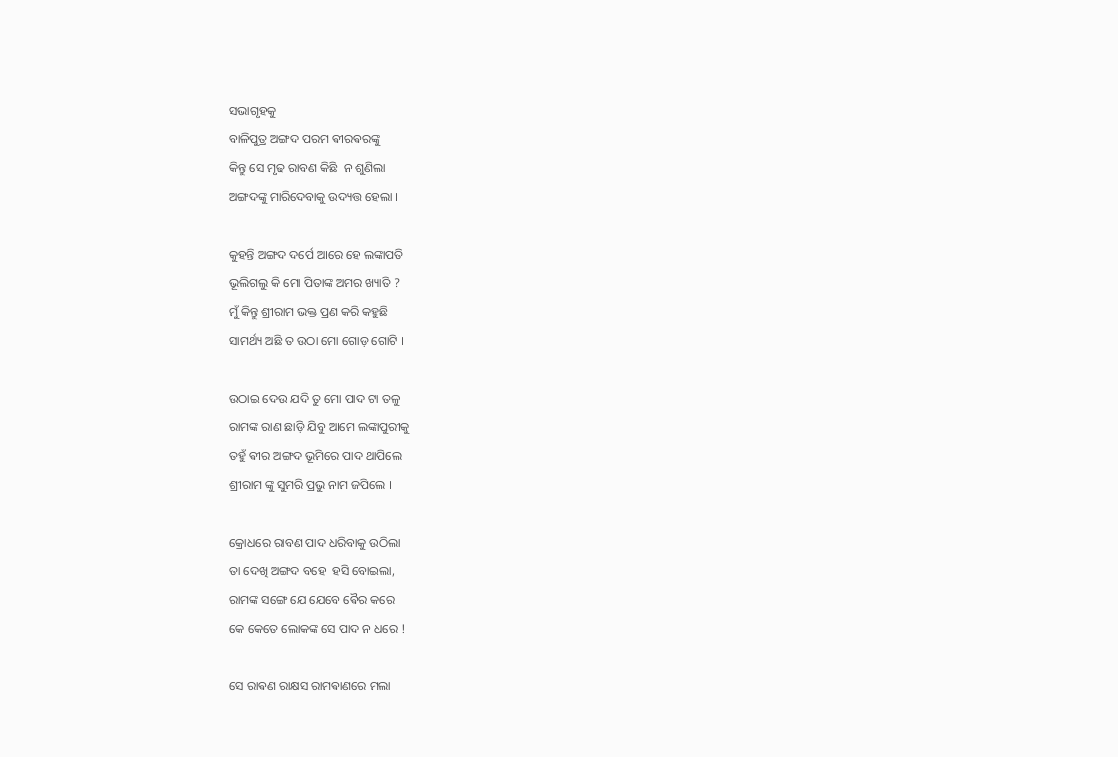ସଭାଗୃହକୁ
ବାଳିପୁତ୍ର ଅଙ୍ଗଦ ପରମ ଵୀରଵରଙ୍କୁ
କିନ୍ତୁ ସେ ମୃଢ ରାବଣ କିଛି  ନ ଶୁଣିଲା
ଅଙ୍ଗଦଙ୍କୁ ମାରିଦେବାକୁ ଉଦ୍ୟତ୍ତ ହେଲା ।

କୁହନ୍ତି ଅଙ୍ଗଦ ଦର୍ପେ ଆରେ ହେ ଲଙ୍କାପତି
ଭୂଲିଗଲୁ କି ମୋ ପିତାଙ୍କ ଅମର ଖ୍ୟାତି ?
ମୁଁ କିନ୍ତୁ ଶ୍ରୀରାମ ଭକ୍ତ ପ୍ରଣ କରି କହୁଛି
ସାମର୍ଥ୍ୟ ଅଛି ତ ଉଠା ମୋ ଗୋଡ଼ ଗୋଟି ।

ଉଠାଇ ଦେଉ ଯଦି ତୁ ମୋ ପାଦ ଟା ତଳୁ
ରାମଙ୍କ ରାଣ ଛାଡ଼ି ଯିବୁ ଆମେ ଲଙ୍କାପୁରୀକୁ
ତହୁଁ ଵୀର ଅଙ୍ଗଦ ଭୂମିରେ ପାଦ ଥାପିଲେ
ଶ୍ରୀରାମ ଙ୍କୁ ସୁମରି ପ୍ରଭୁ ନାମ ଜପିଲେ ।

କ୍ରୋଧରେ ରାବଣ ପାଦ ଧରିବାକୁ ଉଠିଲା
ତା ଦେଖି ଅଙ୍ଗଦ ବହେ  ହସି ବୋଇଲା,
ରାମଙ୍କ ସଙ୍ଗେ ଯେ ଯେବେ ଵୈର କରେ
କେ କେତେ ଲୋକଙ୍କ ସେ ପାଦ ନ ଧରେ !

ସେ ରାଵଣ ରାକ୍ଷସ ରାମଵାଣରେ ମଲା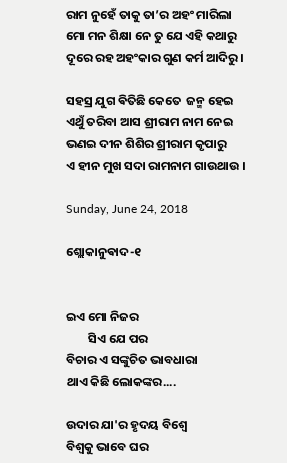ରାମ ନୁହେଁ ତାକୁ ତା’ର ଅହଂ ମାରିଲା
ମୋ ମନ ଶିକ୍ଷା ନେ ତୁ ଯେ ଏହି କଥାରୁ
ଦୂରେ ରହ ଅହଂକାର ଗୁଣ କର୍ମ ଆଦିରୁ ।

ସହସ୍ର ଯୁଗ ଵିତିଛି କେତେ  ଜନ୍ମ ହେଇ
ଏଥୁଁ ତରିବା ଆସ ଶ୍ରୀରାମ ନାମ ନେଇ
ଭଣଇ ଦୀନ ଶିଶିର ଶ୍ରୀରାମ କୃପାରୁ
ଏ ହୀନ ମୁଖ ସଦା ରାମନାମ ଗାଉଥାଉ ।

Sunday, June 24, 2018

ଶ୍ଲୋକାନୁଵାଦ-୧


ଇଏ ମୋ ନିଜର
        ସିଏ ଯେ ପର
ବିଚାର ଏ ସଙ୍କୁଚିତ ଭାବଧାରା
ଥାଏ କିଛି ଲୋକଙ୍କର....

ଉଦାର ଯା'ର ହୃଦୟ ବିଶ୍ବେ
ବିଶ୍ବକୁ ଭାବେ ଘର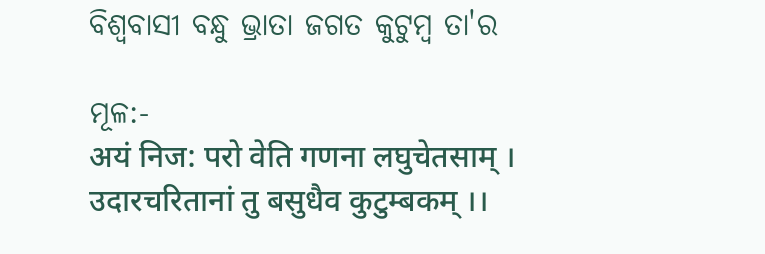ବିଶ୍ବବାସୀ ବନ୍ଧୁ ଭ୍ରାତା ଜଗତ କୁଟୁମ୍ବ ତା'ର

ମୂଳ:-
अयं निज: परो वेति गणना लघुचेतसाम् ।
उदारचरितानां तु बसुधैव कुटुम्बकम् ।।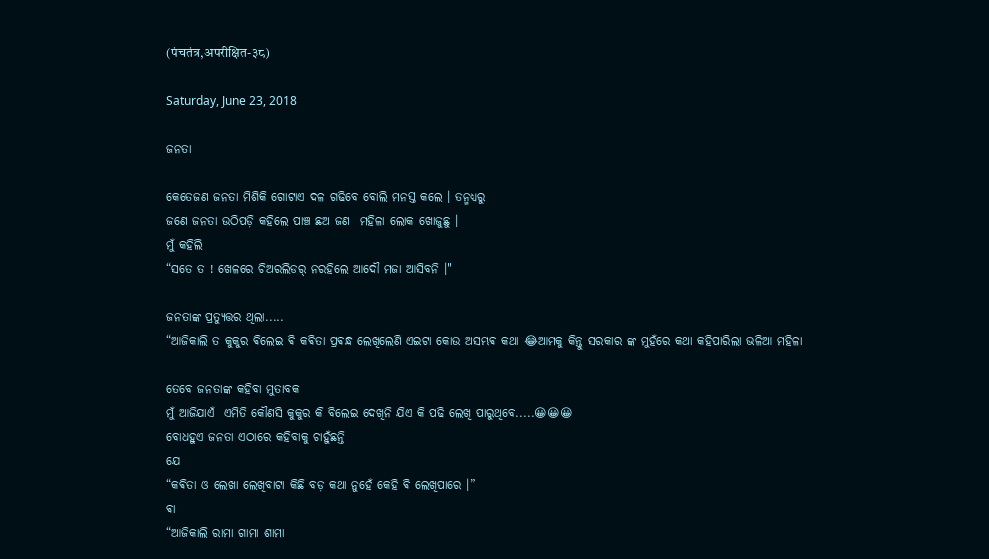(पंचतंत्र,अपरीक्षित-३८)

Saturday, June 23, 2018

ଜନତା

କେତେଜଣ ଜନତା ମିଶିକି ଗୋଟାଏ ଦଳ ଗଢିବେ ବୋଲି ମନସ୍ତ କଲେ । ତନ୍ମଧ୍ୟରୁ
ଜଣେ ଜନତା ଉଠିପଡ଼ି କହିଲେ ପାଞ୍ଚ ଛଅ ଜଣ  ମହିଳା ଲୋକ ଖୋଜୁଛୁ ।
ମୁଁ କହିଲି
“ସତେ ତ ! ଖେଳରେ ଚିଅରଲିଡର୍ ନରହିଲେ ଆଦୌ ମଜା ଆସିବନି ।"

ଜନତାଙ୍କ ପ୍ରତ୍ୟୁତ୍ତର ଥିଲା.....
“ଆଜିକାଲି ତ କୁକୁର ଵିଲେଇ ଵି କଵିତା ପ୍ରଵନ୍ଧ ଲେଖିଲେଣି ଏଇଟା କୋଉ ଅସମ୍ଭଵ କଥା 😂ଆମକୁ କିନ୍ତୁ ସରକାର ଙ୍କ ମୁହଁରେ କଥା କହିପାରିଲା ଭଳିଆ ମହିଳା

ତେବେ ଜନତାଙ୍କ କହିବା ମୁତାବକ
ମୁଁ ଆଜିଯାଏଁ  ଏମିତି କୌଣସି କୁକୁର କି ବିଲେଇ ଦେଖିନି ଯିଏ କି ପଢି ଲେଖି ପାରୁଥିବେ.....😀😀😀
ବୋଧହୁଏ ଜନତା ଏଠାରେ କହିବାକୁ ଚାହୁଁଛନ୍ତି
ଯେ
“କଵିତା ଓ ଲେଖା ଲେଖିବାଟା କିଛି ବଡ଼ କଥା ନୁହେଁ କେହି ଵି ଲେଖିପାରେ ।”
ଵା
“ଆଜିକାଲି ରାମା ଗାମା ଶାମା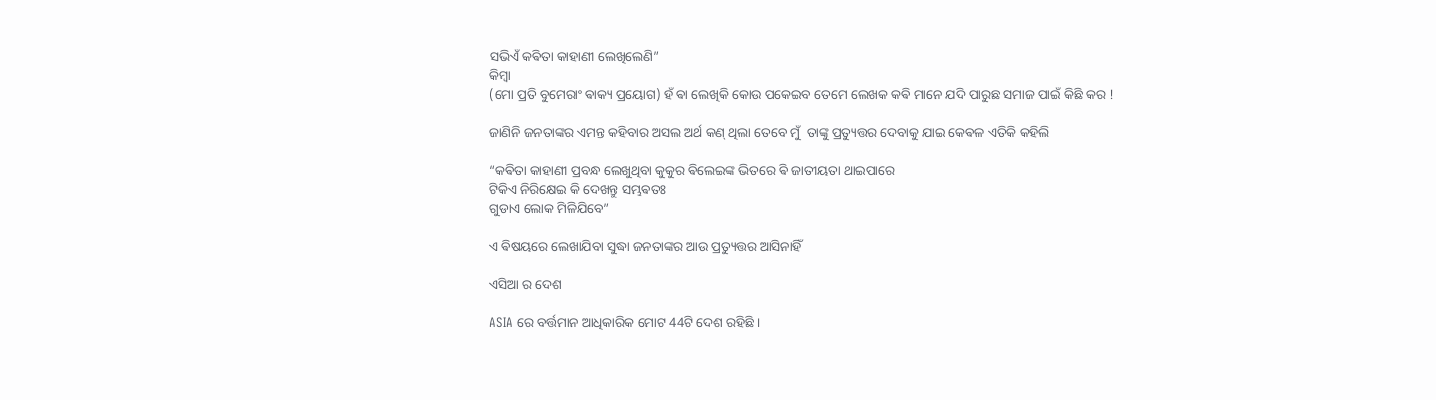ସଭିଏଁ କଵିତା କାହାଣୀ ଲେଖିଲେଣି”
କିମ୍ବା
(ମୋ ପ୍ରତି ବୁମେରାଂ ଵାକ୍ୟ ପ୍ରୟୋଗ) ହଁ ଵା ଲେଖିକି କୋଉ ପକେଇବ ତେମେ ଲେଖକ କଵି ମାନେ ଯଦି ପାରୁଛ ସମାଜ ପାଇଁ କିଛି କର !

ଜାଣିନି ଜନତାଙ୍କର ଏମନ୍ତ କହିବାର ଅସଲ ଅର୍ଥ କଣ୍ ଥିଲା ତେବେ ମୁଁ  ତାଙ୍କୁ ପ୍ରତ୍ୟୁତ୍ତର ଦେବାକୁ ଯାଇ କେଵଳ ଏତିକି କହିଲି

“କଵିତା କାହାଣୀ ପ୍ରବନ୍ଧ ଲେଖୁଥିବା କୁକୁର ଵିଲେଇଙ୍କ ଭିତରେ ଵି ଜାତୀୟତା ଥାଇପାରେ
ଟିକିଏ ନିରିକ୍ଷେଇ କି ଦେଖନ୍ତୁ ସମ୍ଭଵତଃ
ଗୁଡାଏ ଲୋକ ମିଳିଯିବେ”

ଏ ଵିଷୟରେ ଲେଖାଯିବା ସୁଦ୍ଧା ଜନତାଙ୍କର ଆଉ ପ୍ରତ୍ୟୁତ୍ତର ଆସିନାହିଁ

ଏସିଆ ର ଦେଶ

ASIA ରେ ବର୍ତ୍ତମାନ ଆଧିକାରିକ ମୋଟ 44ଟି ଦେଶ ରହିଛି ।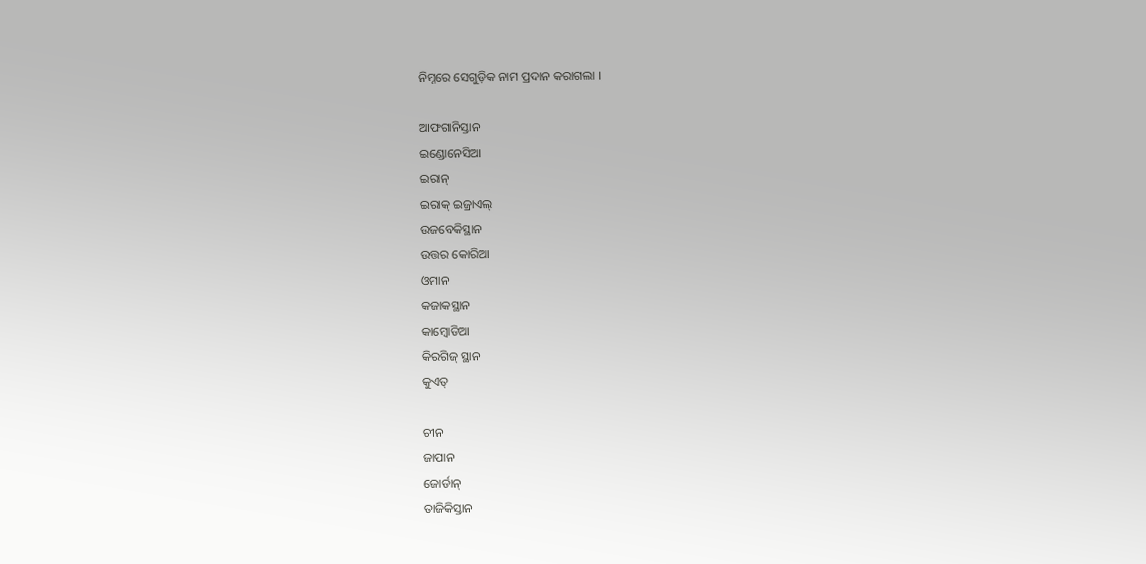ନିମ୍ନରେ ସେଗୁଡ଼ିକ ନାମ ପ୍ରଦାନ କରାଗଲା ।

ଆଫଗାନିସ୍ତାନ
ଇଣ୍ଡୋନେସିଆ
ଇରାନ୍
ଇରାକ୍ ଇଜ୍ରାଏଲ୍
ଉଜବେକିସ୍ଥାନ
ଉତ୍ତର କୋରିଆ
ଓମାନ
କଜାକସ୍ଥାନ
କାମ୍ଵୋଡିଆ
କିରଗିଜ୍ ସ୍ଥାନ
କୁଏତ୍

ଚୀନ
ଜାପାନ
ଜୋର୍ଡାନ୍
ତାଜିକିସ୍ତାନ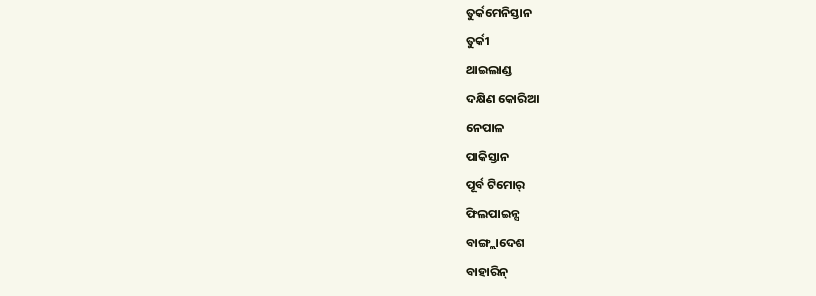ତୁର୍କମେନିସ୍ତାନ
ତୁର୍କୀ
ଥାଇଲାଣ୍ଡ
ଦକ୍ଷିଣ କୋରିଆ
ନେପାଳ
ପାକିସ୍ତାନ
ପୂର୍ବ ଟିମୋର୍
ଫିଲପାଇନ୍ସ
ବାଙ୍ଗ୍ଲାଦେଶ
ବାହାରିନ୍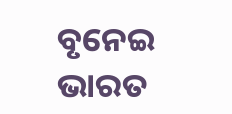ବୃନେଇ
ଭାରତ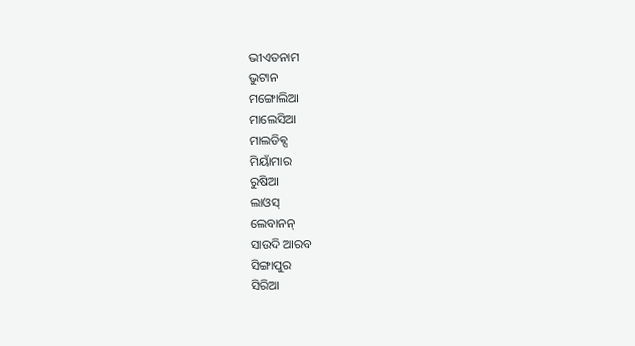ଭୀଏତନାମ
ଭୁଟାନ
ମଙ୍ଗୋଲିଆ
ମାଲେସିଆ
ମାଲଡିଵ୍ସ
ମିୟାଁମାର
ରୁଷିଆ
ଲାଓସ୍
ଲେବାନନ୍
ସାଉଦି ଆରବ
ସିଙ୍ଗାପୁର
ସିରିଆ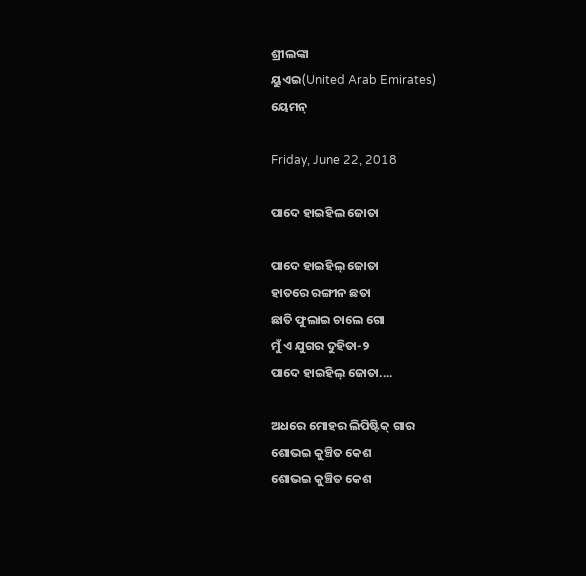ଶ୍ରୀଲଙ୍କା
ୟୁଏଇ(United Arab Emirates)
ୟେମନ୍

Friday, June 22, 2018

ପାଦେ ହାଇହିଲ ଜୋତା

ପାଦେ ହାଇହିଲ୍ ଜୋତା
ହାତରେ ରଙ୍ଗୀନ ଛତା
ଛାତି ଫୁଲାଇ ଚାଲେ ଗୋ
ମୁଁ ଏ ଯୁଗର ଦୁହିତା-୨
ପାଦେ ହାଇହିଲ୍ ଜୋତା....

ଅଧରେ ମୋହର ଲିପିଷ୍ଟିକ୍ ଗାର
ଶୋଭଇ କୁଞ୍ଚିତ କେଶ
ଶୋଭଇ କୁଞ୍ଚିତ କେଶ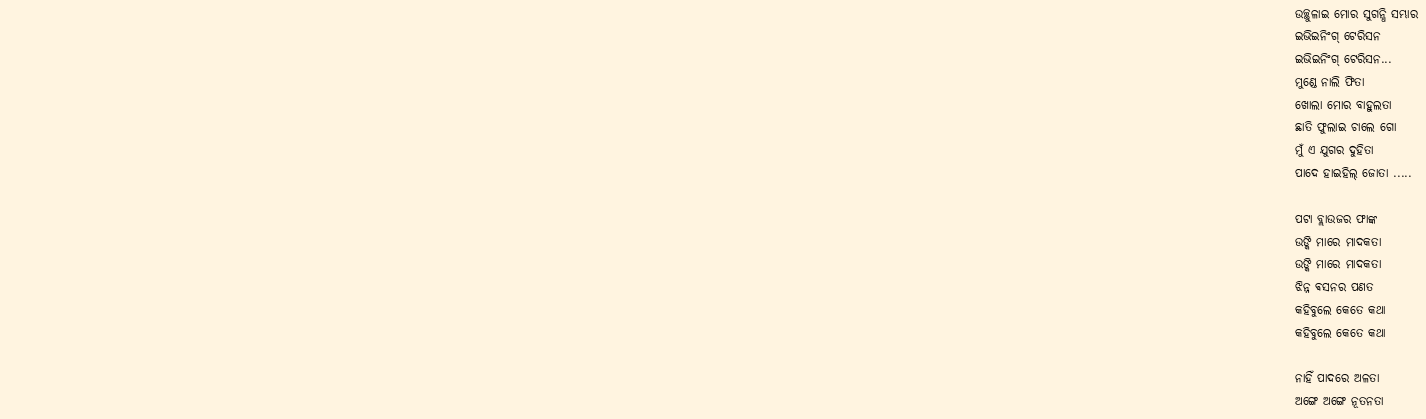ଉଚ୍ଛୁଳାଇ ମୋର ସୁଗନ୍ଧି ସମ୍ଭାର
ଇଭିଇନିଂଗ୍ ଟେରିସନ
ଇଭିଇନିଂଗ୍ ଟେରିସନ...
ମୁଣ୍ଡେ ନାଲି ଫିତା
ଖୋଲା ମୋର ବାହୁଲତା
ଛାତି ଫୁଲାଇ ଚାଲେ ଗୋ
ମୁଁ ଏ ଯୁଗର ଦୁହିତା
ପାଦେ ହାଇହିଲ୍ ଜୋତା .....

ପଟା ବ୍ଲାଉଜର ଫାଙ୍କ
ଉଙ୍କି ମାରେ ମାଦକତା
ଉଙ୍କି ମାରେ ମାଦକତା
ଝିନ୍ନ ଵସନର ପଣତ
କହିବୁଲେ କେତେ କଥା
କହିବୁଲେ କେତେ କଥା

ନାହିଁ ପାଦରେ ଅଳତା
ଅଙ୍ଗେ ଅଙ୍ଗେ ନୂତନତା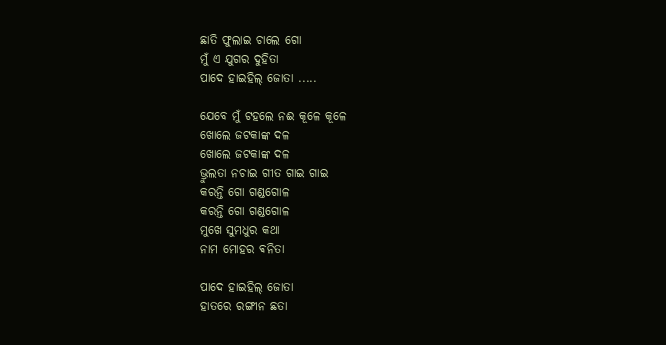ଛାତି ଫୁଲାଇ ଚାଲେ ଗୋ
ମୁଁ ଏ ଯୁଗର ଦୁହିତା
ପାଦେ ହାଇହିଲ୍ ଜୋତା .....

ଯେବେ ମୁଁ ଟହଲେ ନଈ କୂଳେ କୂଳେ
ଖୋଲେ ଜଟକାଙ୍କ ଦଳ
ଖୋଲେ ଜଟକାଙ୍କ ଦଳ
ଭ୍ରୁଲତା ନଚାଇ ଗୀତ ଗାଇ ଗାଇ
କରନ୍ତି ଗୋ ଗଣ୍ଡଗୋଳ
କରନ୍ତି ଗୋ ଗଣ୍ଡଗୋଳ
ମୁଖେ ସୁମଧୁର କଥା
ନାମ ମୋହର ଵନିତା

ପାଦେ ହାଇହିଲ୍ ଜୋତା
ହାତରେ ରଙ୍ଗୀନ ଛତା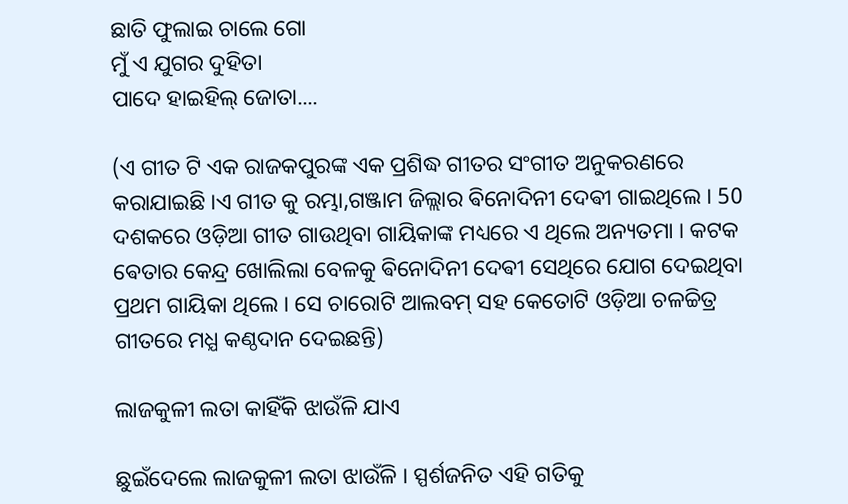ଛାତି ଫୁଲାଇ ଚାଲେ ଗୋ
ମୁଁ ଏ ଯୁଗର ଦୁହିତା
ପାଦେ ହାଇହିଲ୍ ଜୋତା....

(ଏ ଗୀତ ଟି ଏକ ରାଜକପୁରଙ୍କ ଏକ ପ୍ରଶିଦ୍ଧ ଗୀତର ସଂଗୀତ ଅନୁକରଣରେ କରାଯାଇଛି ।ଏ ଗୀତ କୁ ରମ୍ଭା,ଗଞ୍ଜାମ ଜିଲ୍ଲାର ଵିନୋଦିନୀ ଦେଵୀ ଗାଇଥିଲେ । 50 ଦଶକରେ ଓଡ଼ିଆ ଗୀତ ଗାଉଥିବା ଗାୟିକାଙ୍କ ମଧ୍ୟରେ ଏ ଥିଲେ ଅନ୍ୟତମା । କଟକ ଵେତାର କେନ୍ଦ୍ର ଖୋଲିଲା ବେଳକୁ ଵିନୋଦିନୀ ଦେଵୀ ସେଥିରେ ଯୋଗ ଦେଇଥିବା ପ୍ରଥମ ଗାୟିକା ଥିଲେ । ସେ ଚାରୋଟି ଆଲବମ୍ ସହ କେତୋଟି ଓଡ଼ିଆ ଚଳଚ୍ଚିତ୍ର ଗୀତରେ ମଧ୍ଯ କଣ୍ଠଦାନ ଦେଇଛନ୍ତି)

ଲାଜକୁଳୀ ଲତା କାହିଁକି ଝାଉଁଳି ଯାଏ

ଛୁଇଁଦେଲେ ଲାଜକୁଳୀ ଲତା ଝାଉଁଳି । ସ୍ପର୍ଶଜନିତ ଏହି ଗତିକୁ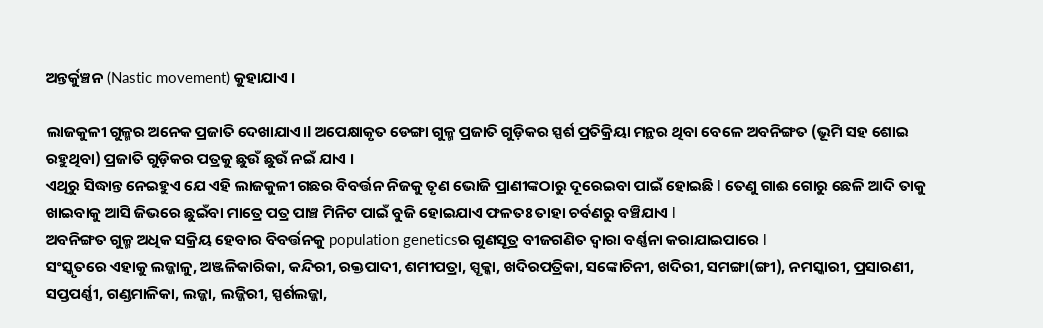ଅନ୍ତର୍କୁଞ୍ଚନ (Nastic movement) କୁହାଯାଏ ।

ଲାଜକୁଳୀ ଗୁଳ୍ମର ଅନେକ ପ୍ରଜାତି ଦେଖାଯାଏ।l ଅପେକ୍ଷାକୃତ ଡେଙ୍ଗା ଗୁଳ୍ମ ପ୍ରଜାତି ଗୁଡ଼ିକର ସ୍ପର୍ଶ ପ୍ରତିକ୍ରିୟା ମନ୍ଥର ଥିବା ବେଳେ ଅବନିଙ୍ଗତ (ଭୂମି ସହ ଶୋଇ ରହୁଥିବା) ପ୍ରଜାତି ଗୁଡ଼ିକର ପତ୍ରକୁ ଛୁଉଁ ଛୁଉଁ ନଇଁ ଯାଏ ।
ଏଥିରୁ ସିଦ୍ଧାନ୍ତ ନେଇହୁଏ ଯେ ଏହି ଲାଜକୁଳୀ ଗଛର ବିବର୍ତ୍ତନ ନିଜକୁ ତୃଣ ଭୋଜି ପ୍ରାଣୀଙ୍କଠାରୁ ଦୂରେଇବା ପାଇଁ ହୋଇଛି l ତେଣୁ ଗାଈ ଗୋରୁ ଛେଳି ଆଦି ତାକୁ ଖାଇବାକୁ ଆସି ଜିଭରେ ଛୁଇଁବା ମାତ୍ରେ ପତ୍ର ପାଞ୍ଚ ମିନିଟ ପାଇଁ ବୁଜି ହୋଇଯାଏ ଫଳତଃ ତାହା ଚର୍ବଣରୁ ବଞ୍ଚିଯାଏ l
ଅବନିଙ୍ଗତ ଗୁଳ୍ମ ଅଧିକ ସକ୍ରିୟ ହେବାର ବିବର୍ତ୍ତନକୁ population geneticsର ଗୁଣସୂତ୍ର ବୀଜଗଣିତ ଦ୍ୱାରା ବର୍ଣ୍ଣନା କରାଯାଇପାରେ l
ସଂସ୍କୃତରେ ଏହାକୁ ଲଜ୍ଜାଳୁ, ଅଞ୍ଜଳିକାରିକା, କନ୍ଦିରୀ, ରକ୍ତପାଦୀ, ଶମୀପତ୍ରା, ସ୍ପୃକ୍କା, ଖଦିରପତ୍ରିକା, ସଙ୍କୋଚିନୀ, ଖଦିରୀ, ସମଙ୍ଗା(ଙ୍ଗୀ), ନମସ୍କାରୀ, ପ୍ରସାରଣୀ, ସପ୍ତପର୍ଣ୍ଣୀ, ଗଣ୍ଡମାଳିକା, ଲଜ୍ଜା, ଲଜ୍ଜିରୀ, ସ୍ପର୍ଶଲଜ୍ଜା,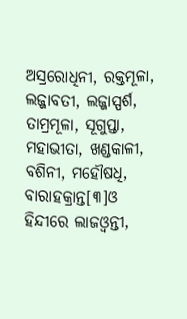ଅସ୍ରରୋଧିନୀ, ରକ୍ତମୂଳା, ଲଜ୍ଜାବତୀ, ଲଜ୍ଜାସ୍ପର୍ଶ, ତାମ୍ରମୂଳା, ସୂଗୁପ୍ତା, ମହାଭୀତା, ଖଣ୍ଡକାଳୀ, ବଶିନୀ, ମହୌଷଧି, ବାରାହକ୍ରାନ୍ତ[୩]ଓ ହିନ୍ଦୀରେ ଲାଜଓ୍ଵନ୍ତୀ,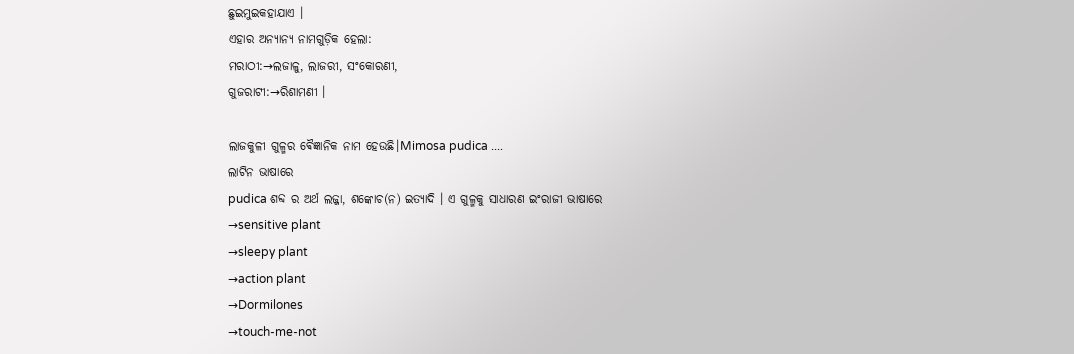ଛୁଇମୁଇକହାଯାଏ ।
ଏହାର ଅନ୍ୟାନ୍ୟ ନାମଗୁଡ଼ିକ ହେଲା:
ମରାଠୀ:→ଲଜାଳୁ, ଲାଜରୀ, ସଂକୋରଣୀ,
ଗୁଜରାଟୀ:→ରିଶାମଣୀ ।

ଲାଜକୁଳୀ ଗୁଳ୍ମର ଵୈଜ୍ଞାନିକ ନାମ ହେଉଛି।Mimosa pudica ....
ଲାଟିନ ଭାଷାରେ
pudica ଶବ୍ଦ ର ଅର୍ଥ ଲଜ୍ଜା, ଶଙ୍କୋଚ(ନ) ଇତ୍ୟାଦି । ଏ ଗୁଳ୍ମକୁ ସାଧାରଣ ଇଂରାଜୀ ଭାଷାରେ
→sensitive plant
→sleepy plant
→action plant
→Dormilones
→touch-me-not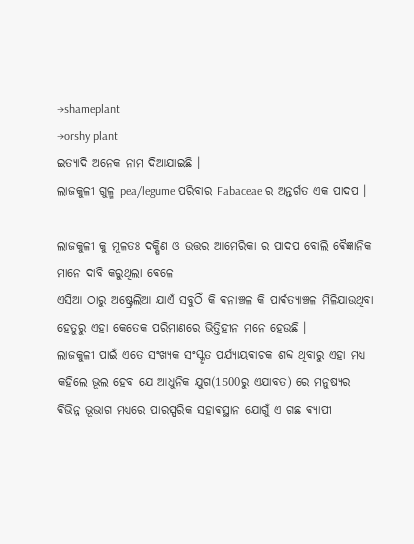→shameplant
→orshy plant
ଇତ୍ୟାଦି ଅନେକ ନାମ ଦିଆଯାଇଛି ।
ଲାଜକୁଳୀ ଗୁଳ୍ମ pea/legume ପରିବାର Fabaceae ର ଅନ୍ତର୍ଗତ ଏକ ପାଦପ ।

ଲାଜକୁଳୀ କୁ ମୂଳତଃ ଦକ୍ଷିଣ ଓ ଉତ୍ତର ଆମେରିକା ର ପାଦପ ବୋଲି ଵୈଜ୍ଞାନିକ ମାନେ ଦାବି କରୁଥିଲା ଵେଳେ
ଏସିଆ ଠାରୁ ଅଷ୍ଟ୍ରେଲିଆ ଯାଏଁ ସବୁଠିଁ କି ଵନାଞ୍ଚଳ କି ପାର୍ଵତ୍ୟାଞ୍ଚଳ ମିଳିଯାଉଥିବା ହେତୁରୁ ଏହା କେତେକ ପରିମାଣରେ ଭିତ୍ତିହୀନ ମନେ ହେଉଛି ।
ଲାଜକୁଳୀ ପାଇଁ ଏତେ ସଂଖ୍ୟକ ସଂସ୍କୃତ ପର୍ଯ୍ୟାୟଵାଚକ ଶବ୍ଦ ଥିବାରୁ ଏହା ମଧ୍ଯ କହିଲେ ଭୂଲ ହେବ ଯେ ଆଧୁନିକ ଯୁଗ(1500ରୁ ଏଯାବତ) ରେ ମନୁଷ୍ୟର
ଵିଭିନ୍ନ ଭୂଭାଗ ମଧ୍ୟରେ ପାରସ୍ପରିକ ସହାଵସ୍ଥାନ ଯୋଗୁଁ ଏ ଗଛ ଵ୍ୟାପୀ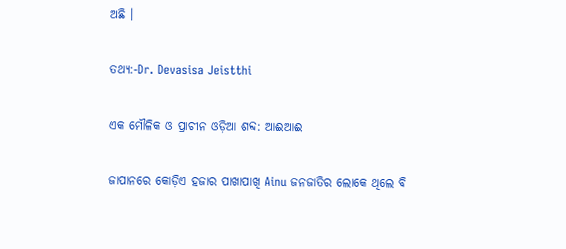ଅଛି ।

ତଥ୍ୟ:-Dr. Devasisa Jeistthi

ଏକ ମୌଳିକ ଓ ପ୍ରାଚୀନ ଓଡ଼ିଆ ଶବ୍ଦ: ଆଈଆଈ

ଜାପାନରେ କୋଡ଼ିଏ ହଜାର ପାଖାପାଖି Ainu ଜନଜାତିର ଲୋକେ ଥିଲେ ବି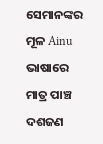ସେମାନଙ୍କର ମୂଳ Ainu ଭାଷାରେ ମାତ୍ର ପାଞ୍ଚ ଦଶଜଣ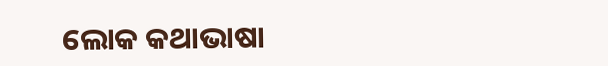ଲୋକ କଥାଭାଷା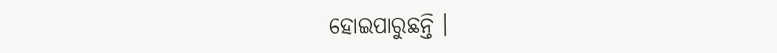ହୋଇପାରୁଛନ୍ତି ।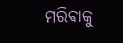ମରିଵାକୁ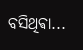ବସିଥିଵା...